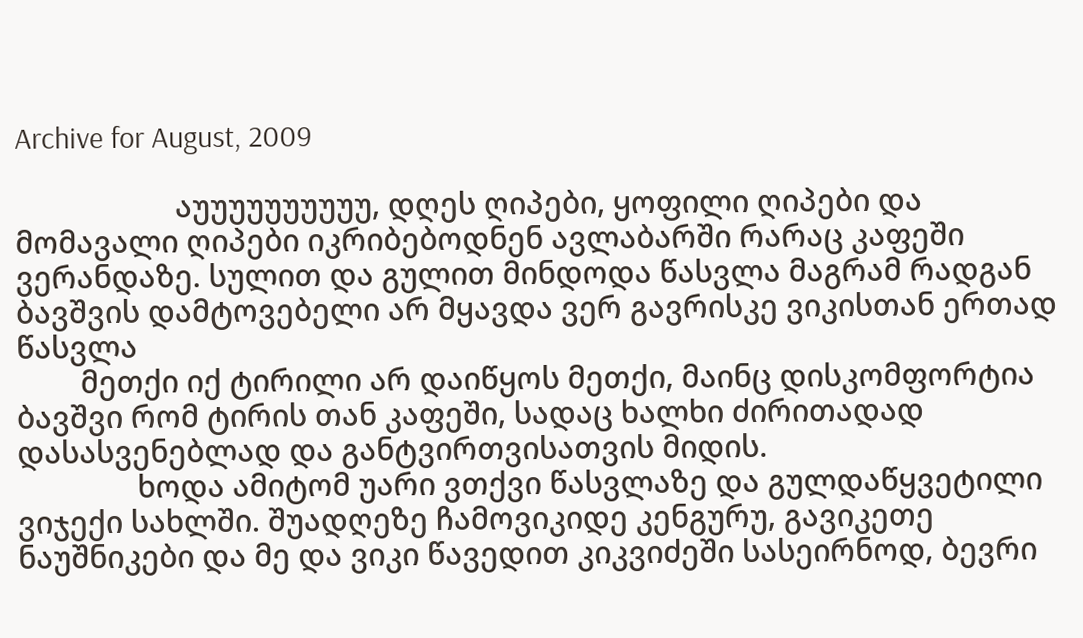Archive for August, 2009

                    აუუუუუუუუუუ, დღეს ღიპები, ყოფილი ღიპები და მომავალი ღიპები იკრიბებოდნენ ავლაბარში რარაც კაფეში ვერანდაზე. სულით და გულით მინდოდა წასვლა მაგრამ რადგან ბავშვის დამტოვებელი არ მყავდა ვერ გავრისკე ვიკისთან ერთად წასვლა
        მეთქი იქ ტირილი არ დაიწყოს მეთქი, მაინც დისკომფორტია ბავშვი რომ ტირის თან კაფეში, სადაც ხალხი ძირითადად დასასვენებლად და განტვირთვისათვის მიდის.
               ხოდა ამიტომ უარი ვთქვი წასვლაზე და გულდაწყვეტილი ვიჯექი სახლში. შუადღეზე ჩამოვიკიდე კენგურუ, გავიკეთე ნაუშნიკები და მე და ვიკი წავედით კიკვიძეში სასეირნოდ, ბევრი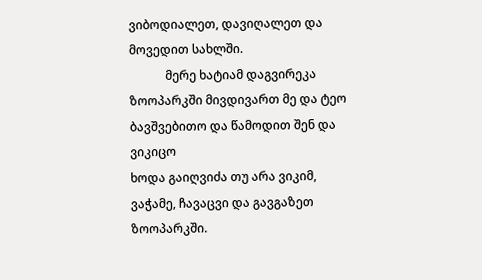ვიბოდიალეთ, დავიღალეთ და მოვედით სახლში.
            მერე ხატიამ დაგვირეკა ზოოპარკში მივდივართ მე და ტეო ბავშვებითო და წამოდით შენ და ვიკიცო
ხოდა გაიღვიძა თუ არა ვიკიმ, ვაჭამე, ჩავაცვი და გავგაზეთ ზოოპარკში.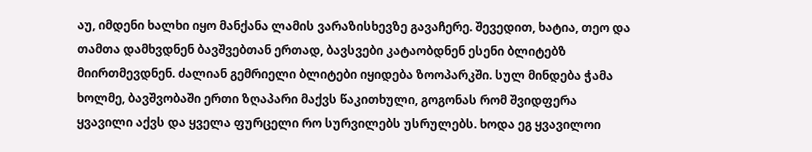აუ, იმდენი ხალხი იყო მანქანა ლამის ვარაზისხევზე გავაჩერე. შევედით, ხატია, თეო და თამთა დამხვდნენ ბავშვებთან ერთად, ბავსვები კატაობდნენ ესენი ბლიტებზ მიირთმევდნენ. ძალიან გემრიელი ბლიტები იყიდება ზოოპარკში. სულ მინდება ჭამა ხოლმე, ბავშვობაში ერთი ზღაპარი მაქვს წაკითხული, გოგონას რომ შვიდფერა ყვავილი აქვს და ყველა ფურცელი რო სურვილებს უსრულებს. ხოდა ეგ ყვავილოი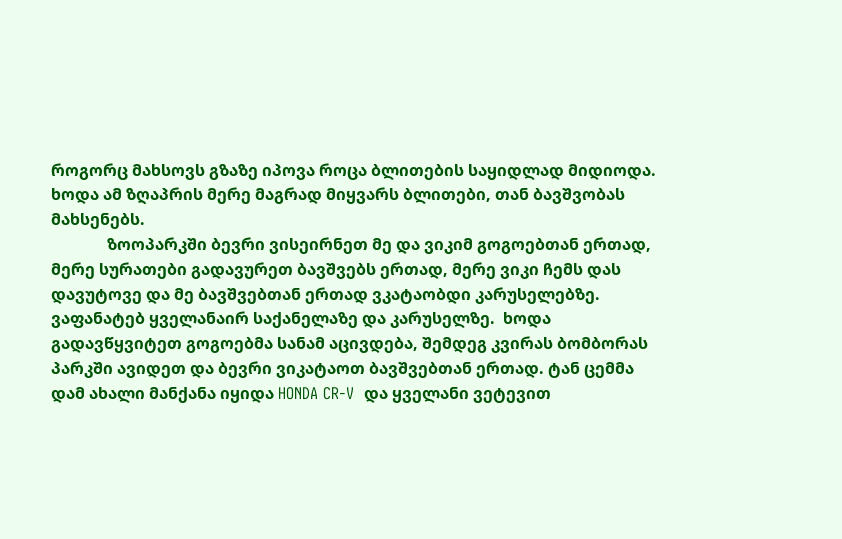როგორც მახსოვს გზაზე იპოვა როცა ბლითების საყიდლად მიდიოდა.
ხოდა ამ ზღაპრის მერე მაგრად მიყვარს ბლითები, თან ბავშვობას მახსენებს.
              ზოოპარკში ბევრი ვისეირნეთ მე და ვიკიმ გოგოებთან ერთად, მერე სურათები გადავურეთ ბავშვებს ერთად, მერე ვიკი ჩემს დას დავუტოვე და მე ბავშვებთან ერთად ვკატაობდი კარუსელებზე. ვაფანატებ ყველანაირ საქანელაზე და კარუსელზე.  ხოდა გადავწყვიტეთ გოგოებმა სანამ აცივდება, შემდეგ კვირას ბომბორას პარკში ავიდეთ და ბევრი ვიკატაოთ ბავშვებთან ერთად. ტან ცემმა დამ ახალი მანქანა იყიდა HONDA CR-V  და ყველანი ვეტევით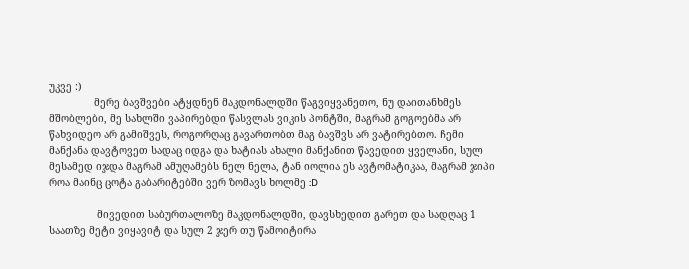უკვე :)
               მერე ბავშვები ატყდნენ მაკდონალდში წაგვიყვანეთო, ნუ დაითანხმეს მშობლები, მე სახლში ვაპირებდი წასვლას ვიკის პონტში, მაგრამ გოგოებმა არ წახვიდეო არ გამიშვეს, როგორღაც გავართობთ მაგ ბავშვს არ ვატირებთო. ჩემი მანქანა დავტოვეთ სადაც იდგა და ხატიას ახალი მანქანით წავედით ყველანი, სულ მესამედ იჯდა მაგრამ ამუღამებს ნელ ნელა, ტან იოლია ეს ავტომატიკაა, მაგრამ ჯიპი როა მაინც ცოტა გაბარიტებში ვერ ზომავს ხოლმე :D

                მივედით საბურთალოზე მაკდონალდში, დავსხედით გარეთ და სადღაც 1 საათზე მეტი ვიყავიტ და სულ 2 ჯერ თუ წამოიტირა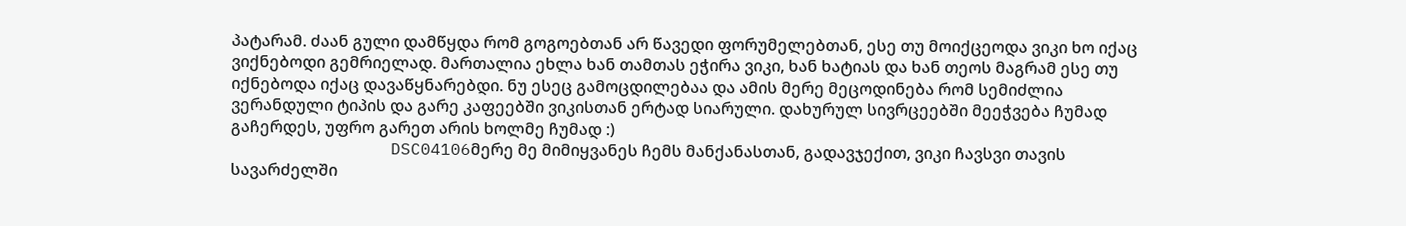პატარამ. ძაან გული დამწყდა რომ გოგოებთან არ წავედი ფორუმელებთან, ესე თუ მოიქცეოდა ვიკი ხო იქაც ვიქნებოდი გემრიელად. მართალია ეხლა ხან თამთას ეჭირა ვიკი, ხან ხატიას და ხან თეოს მაგრამ ესე თუ იქნებოდა იქაც დავაწყნარებდი. ნუ ესეც გამოცდილებაა და ამის მერე მეცოდინება რომ სემიძლია ვერანდული ტიპის და გარე კაფეებში ვიკისთან ერტად სიარული. დახურულ სივრცეებში მეეჭვება ჩუმად გაჩერდეს, უფრო გარეთ არის ხოლმე ჩუმად :)
                DSC04106მერე მე მიმიყვანეს ჩემს მანქანასთან, გადავჯექით, ვიკი ჩავსვი თავის სავარძელში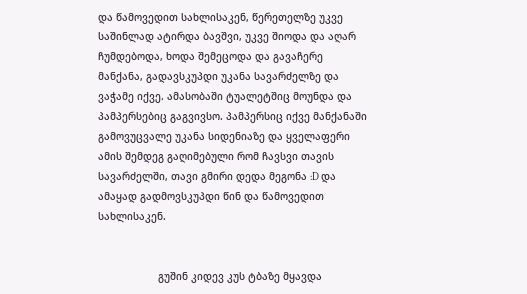და წამოვედით სახლისაკენ, წერეთელზე უკვე საშინლად ატირდა ბავშვი, უკვე შიოდა და აღარ ჩუმდებოდა, ხოდა შემეცოდა და გავაჩერე მანქანა, გადავსკუპდი უკანა სავარძელზე და ვაჭამე იქვე. ამასობაში ტუალეტშიც მოუნდა და პამპერსებიც გაგვივსო. პამპერსიც იქვე მანქანაში გამოვუცვალე უკანა სიდენიაზე და ყველაფერი ამის შემდეგ გაღიმებული რომ ჩავსვი თავის სავარძელში, თავი გმირი დედა მეგონა :D და ამაყად გადმოვსკუპდი წინ და წამოვედით სახლისაკენ.


                    გუშინ კიდევ კუს ტბაზე მყავდა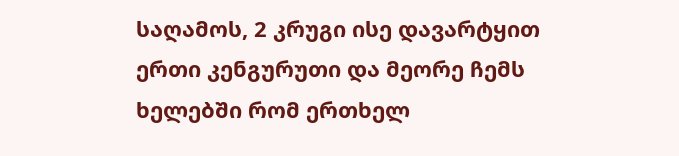საღამოს, 2 კრუგი ისე დავარტყით ერთი კენგურუთი და მეორე ჩემს ხელებში რომ ერთხელ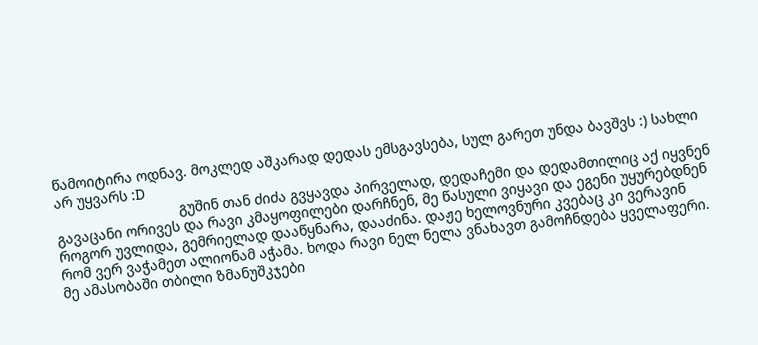წამოიტირა ოდნავ. მოკლედ აშკარად დედას ემსგავსება, სულ გარეთ უნდა ბავშვს :) სახლი არ უყვარს :D
                               გუშინ თან ძიძა გვყავდა პირველად, დედაჩემი და დედამთილიც აქ იყვნენ გავაცანი ორივეს და რავი კმაყოფილები დარჩნენ, მე წასული ვიყავი და ეგენი უყურებდნენ როგორ უვლიდა, გემრიელად დააწყნარა, დააძინა. დაჟე ხელოვნური კვებაც კი ვერავინ რომ ვერ ვაჭამეთ ალიონამ აჭამა. ხოდა რავი ნელ ნელა ვნახავთ გამოჩნდება ყველაფერი. მე ამასობაში თბილი ზმანუშკჯები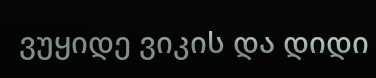ვუყიდე ვიკის და დიდი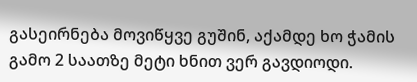გასეირნება მოვიწყვე გუშინ, აქამდე ხო ჭამის გამო 2 საათზე მეტი ხნით ვერ გავდიოდი.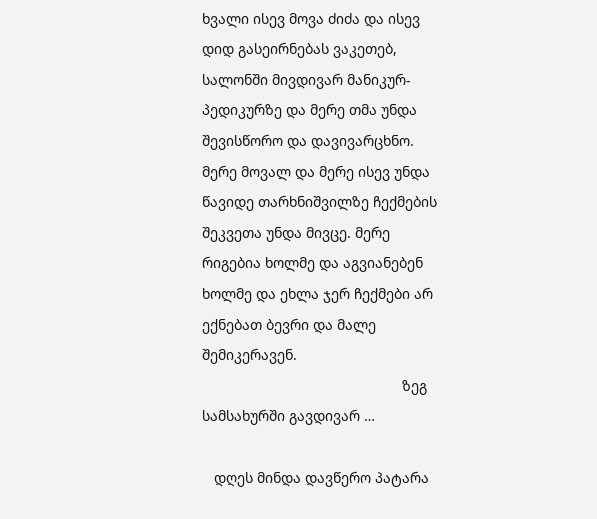ხვალი ისევ მოვა ძიძა და ისევ დიდ გასეირნებას ვაკეთებ, სალონში მივდივარ მანიკურ-პედიკურზე და მერე თმა უნდა შევისწორო და დავივარცხნო. მერე მოვალ და მერე ისევ უნდა წავიდე თარხნიშვილზე ჩექმების შეკვეთა უნდა მივცე. მერე რიგებია ხოლმე და აგვიანებენ ხოლმე და ეხლა ჯერ ჩექმები არ ექნებათ ბევრი და მალე შემიკერავენ.
                                                  ზეგ სამსახურში გავდივარ …

   დღეს მინდა დავწერო პატარა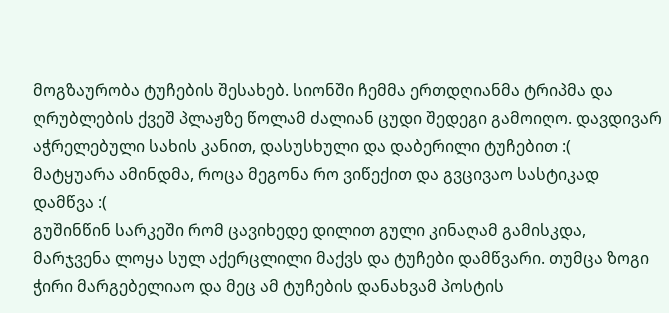მოგზაურობა ტუჩების შესახებ. სიონში ჩემმა ერთდღიანმა ტრიპმა და ღრუბლების ქვეშ პლაჟზე წოლამ ძალიან ცუდი შედეგი გამოიღო. დავდივარ აჭრელებული სახის კანით, დასუსხული და დაბერილი ტუჩებით :(
მატყუარა ამინდმა, როცა მეგონა რო ვიწექით და გვცივაო სასტიკად დამწვა :(
გუშინწინ სარკეში რომ ცავიხედე დილით გული კინაღამ გამისკდა, მარჯვენა ლოყა სულ აქერცლილი მაქვს და ტუჩები დამწვარი. თუმცა ზოგი ჭირი მარგებელიაო და მეც ამ ტუჩების დანახვამ პოსტის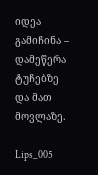იდეა გამიჩინა – დამეწერა ტუჩებზე და მათ მოვლაზე.

Lips_005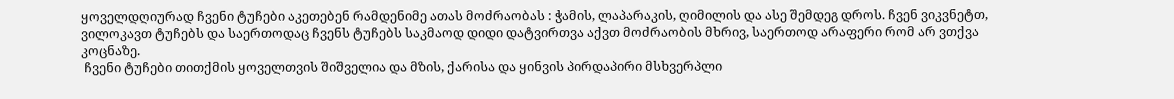ყოველდღიურად ჩვენი ტუჩები აკეთებენ რამდენიმე ათას მოძრაობას : ჭამის, ლაპარაკის, ღიმილის და ასე შემდეგ დროს. ჩვენ ვიკვნეტთ, ვილოკავთ ტუჩებს და საერთოდაც ჩვენს ტუჩებს საკმაოდ დიდი დატვირთვა აქვთ მოძრაობის მხრივ, საერთოდ არაფერი რომ არ ვთქვა კოცნაზე.
 ჩვენი ტუჩები თითქმის ყოველთვის შიშველია და მზის, ქარისა და ყინვის პირდაპირი მსხვერპლი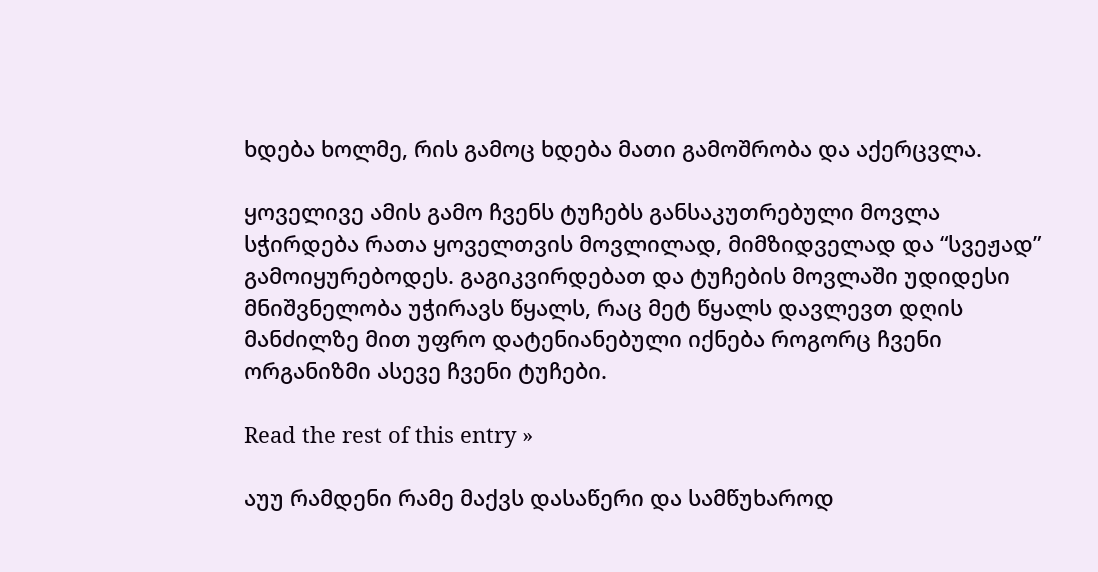ხდება ხოლმე, რის გამოც ხდება მათი გამოშრობა და აქერცვლა.

ყოველივე ამის გამო ჩვენს ტუჩებს განსაკუთრებული მოვლა სჭირდება რათა ყოველთვის მოვლილად, მიმზიდველად და “სვეჟად” გამოიყურებოდეს. გაგიკვირდებათ და ტუჩების მოვლაში უდიდესი მნიშვნელობა უჭირავს წყალს, რაც მეტ წყალს დავლევთ დღის მანძილზე მით უფრო დატენიანებული იქნება როგორც ჩვენი ორგანიზმი ასევე ჩვენი ტუჩები.

Read the rest of this entry »

აუუ რამდენი რამე მაქვს დასაწერი და სამწუხაროდ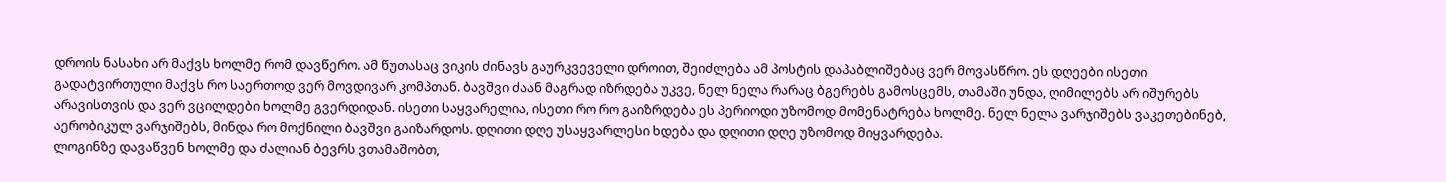დროის ნასახი არ მაქვს ხოლმე რომ დავწერო. ამ წუთასაც ვიკის ძინავს გაურკვეველი დროით, შეიძლება ამ პოსტის დაპაბლიშებაც ვერ მოვასწრო. ეს დღეები ისეთი გადატვირთული მაქვს რო საერთოდ ვერ მოვდივარ კომპთან. ბავშვი ძაან მაგრად იზრდება უკვე, ნელ ნელა რარაც ბგერებს გამოსცემს, თამაში უნდა, ღიმილებს არ იშურებს არავისთვის და ვერ ვცილდები ხოლმე გვერდიდან. ისეთი საყვარელია, ისეთი რო რო გაიზრდება ეს პერიოდი უზომოდ მომენატრება ხოლმე. ნელ ნელა ვარჯიშებს ვაკეთებინებ, აერობიკულ ვარჯიშებს, მინდა რო მოქნილი ბავშვი გაიზარდოს. დღითი დღე უსაყვარლესი ხდება და დღითი დღე უზომოდ მიყვარდება.
ლოგინზე დავაწვენ ხოლმე და ძალიან ბევრს ვთამაშობთ,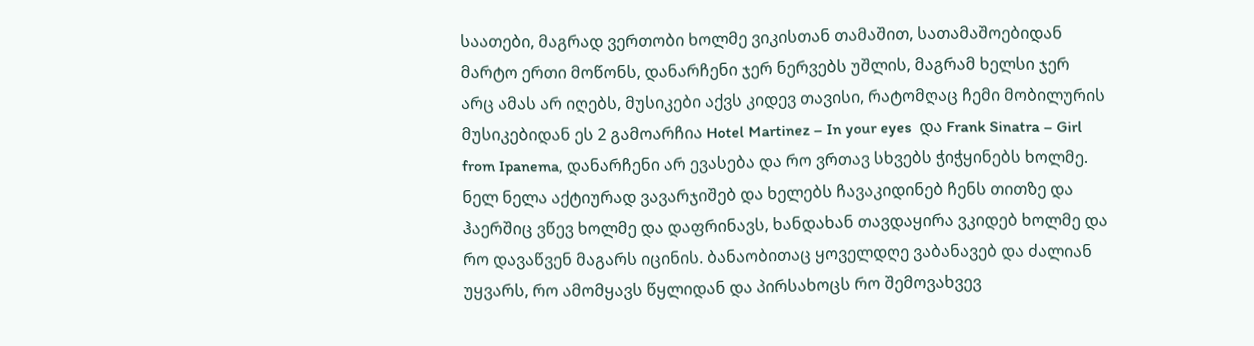საათები, მაგრად ვერთობი ხოლმე ვიკისთან თამაშით, სათამაშოებიდან მარტო ერთი მოწონს, დანარჩენი ჯერ ნერვებს უშლის, მაგრამ ხელსი ჯერ არც ამას არ იღებს, მუსიკები აქვს კიდევ თავისი, რატომღაც ჩემი მობილურის მუსიკებიდან ეს 2 გამოარჩია Hotel Martinez – In your eyes  და Frank Sinatra – Girl from Ipanema, დანარჩენი არ ევასება და რო ვრთავ სხვებს ჭიჭყინებს ხოლმე. ნელ ნელა აქტიურად ვავარჯიშებ და ხელებს ჩავაკიდინებ ჩენს თითზე და ჰაერშიც ვწევ ხოლმე და დაფრინავს, ხანდახან თავდაყირა ვკიდებ ხოლმე და რო დავაწვენ მაგარს იცინის. ბანაობითაც ყოველდღე ვაბანავებ და ძალიან უყვარს, რო ამომყავს წყლიდან და პირსახოცს რო შემოვახვევ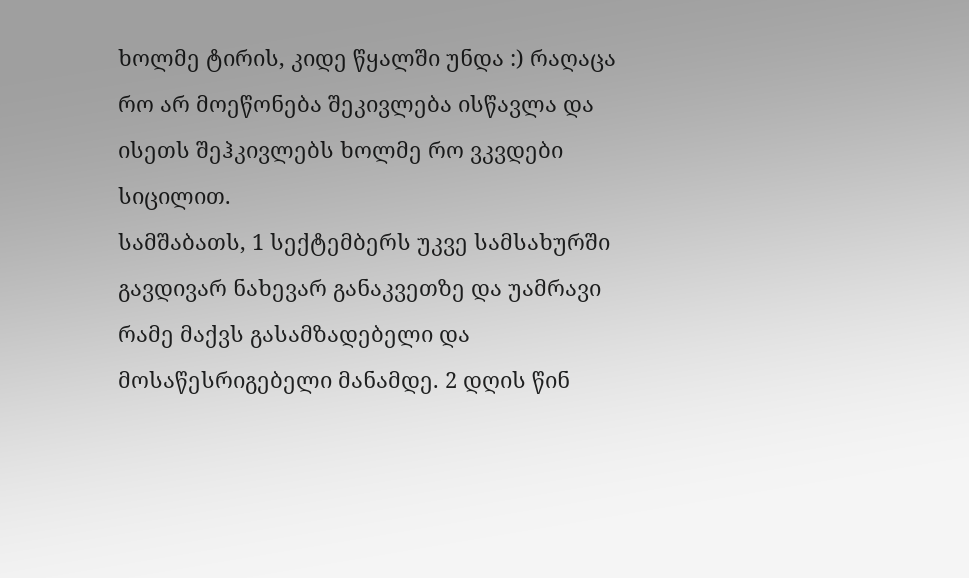ხოლმე ტირის, კიდე წყალში უნდა :) რაღაცა რო არ მოეწონება შეკივლება ისწავლა და ისეთს შეჰკივლებს ხოლმე რო ვკვდები სიცილით.
სამშაბათს, 1 სექტემბერს უკვე სამსახურში გავდივარ ნახევარ განაკვეთზე და უამრავი რამე მაქვს გასამზადებელი და მოსაწესრიგებელი მანამდე. 2 დღის წინ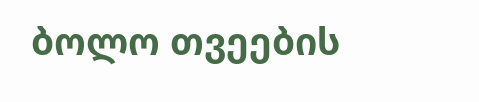ბოლო თვეების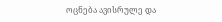ოცნება ავისრულე და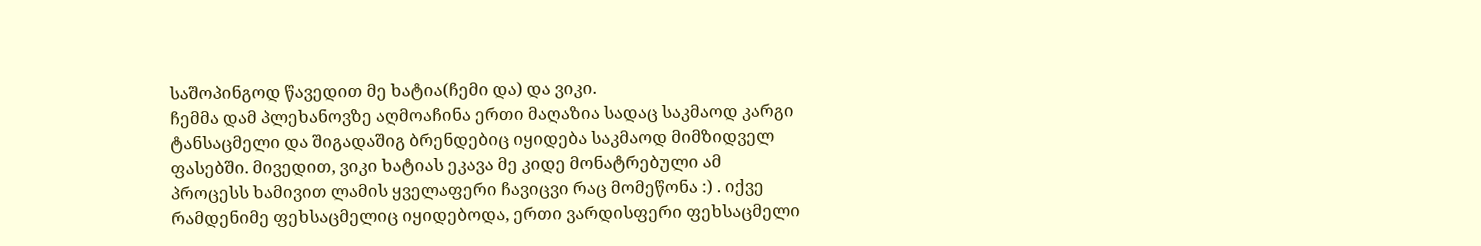საშოპინგოდ წავედით მე ხატია(ჩემი და) და ვიკი.
ჩემმა დამ პლეხანოვზე აღმოაჩინა ერთი მაღაზია სადაც საკმაოდ კარგი ტანსაცმელი და შიგადაშიგ ბრენდებიც იყიდება საკმაოდ მიმზიდველ ფასებში. მივედით, ვიკი ხატიას ეკავა მე კიდე მონატრებული ამ პროცესს ხამივით ლამის ყველაფერი ჩავიცვი რაც მომეწონა :) . იქვე რამდენიმე ფეხსაცმელიც იყიდებოდა, ერთი ვარდისფერი ფეხსაცმელი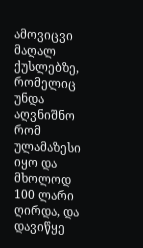ამოვიცვი მაღალ ქუსლებზე, რომელიც უნდა აღვნიშნო რომ ულამაზესი იყო და მხოლოდ 100 ლარი ღირდა, და დავიწყე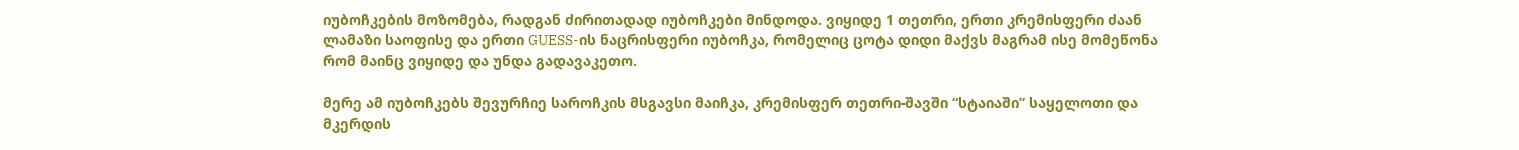იუბოჩკების მოზომება, რადგან ძირითადად იუბოჩკები მინდოდა. ვიყიდე 1 თეთრი, ერთი კრემისფერი ძაან ლამაზი საოფისე და ერთი GUESS-ის ნაცრისფერი იუბოჩკა, რომელიც ცოტა დიდი მაქვს მაგრამ ისე მომეწონა რომ მაინც ვიყიდე და უნდა გადავაკეთო.

მერე ამ იუბოჩკებს შევურჩიე საროჩკის მსგავსი მაიჩკა, კრემისფერ თეთრი-შავში “სტაიაში” საყელოთი და მკერდის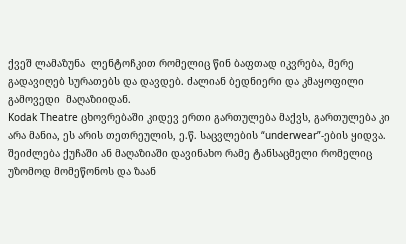ქვეშ ლამაზუნა  ლენტოჩკით რომელიც წინ ბაფთად იკვრება, მერე გადავიღებ სურათებს და დავდებ. ძალიან ბედნიერი და კმაყოფილი გამოვედი  მაღაზიიდან.
Kodak Theatre ცხოვრებაში კიდევ ერთი გართულება მაქვს, გართულება კი არა მანია, ეს არის თეთრეულის, ე.წ. საცვლების “underwear”-ების ყიდვა. შეიძლება ქუჩაში ან მაღაზიაში დავინახო რამე ტანსაცმელი რომელიც უზომოდ მომეწონოს და ზაან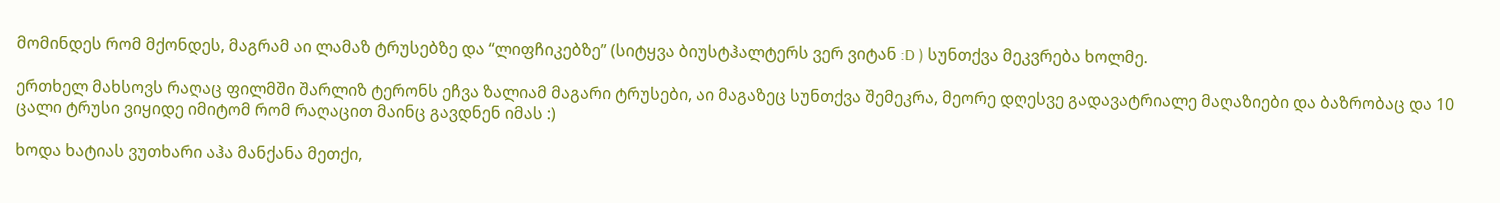მომინდეს რომ მქონდეს, მაგრამ აი ლამაზ ტრუსებზე და “ლიფჩიკებზე” (სიტყვა ბიუსტჰალტერს ვერ ვიტან :D ) სუნთქვა მეკვრება ხოლმე.

ერთხელ მახსოვს რაღაც ფილმში შარლიზ ტერონს ეჩვა ზალიამ მაგარი ტრუსები, აი მაგაზეც სუნთქვა შემეკრა, მეორე დღესვე გადავატრიალე მაღაზიები და ბაზრობაც და 10 ცალი ტრუსი ვიყიდე იმიტომ რომ რაღაცით მაინც გავდნენ იმას :)

ხოდა ხატიას ვუთხარი აჰა მანქანა მეთქი,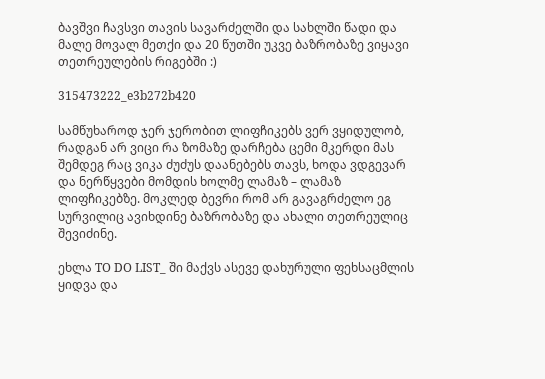ბავშვი ჩავსვი თავის სავარძელში და სახლში წადი და მალე მოვალ მეთქი და 20 წუთში უკვე ბაზრობაზე ვიყავი თეთრეულების რიგებში :)

315473222_e3b272b420

სამწუხაროდ ჯერ ჯერობით ლიფჩიკებს ვერ ვყიდულობ, რადგან არ ვიცი რა ზომაზე დარჩება ცემი მკერდი მას შემდეგ რაც ვიკა ძუძუს დაანებებს თავს, ხოდა ვდგევარ და ნერწყვები მომდის ხოლმე ლამაზ – ლამაზ ლიფჩიკებზე. მოკლედ ბევრი რომ არ გავაგრძელო ეგ სურვილიც ავიხდინე ბაზრობაზე და ახალი თეთრეულიც შევიძინე.

ეხლა TO DO LIST_ ში მაქვს ასევე დახურული ფეხსაცმლის ყიდვა და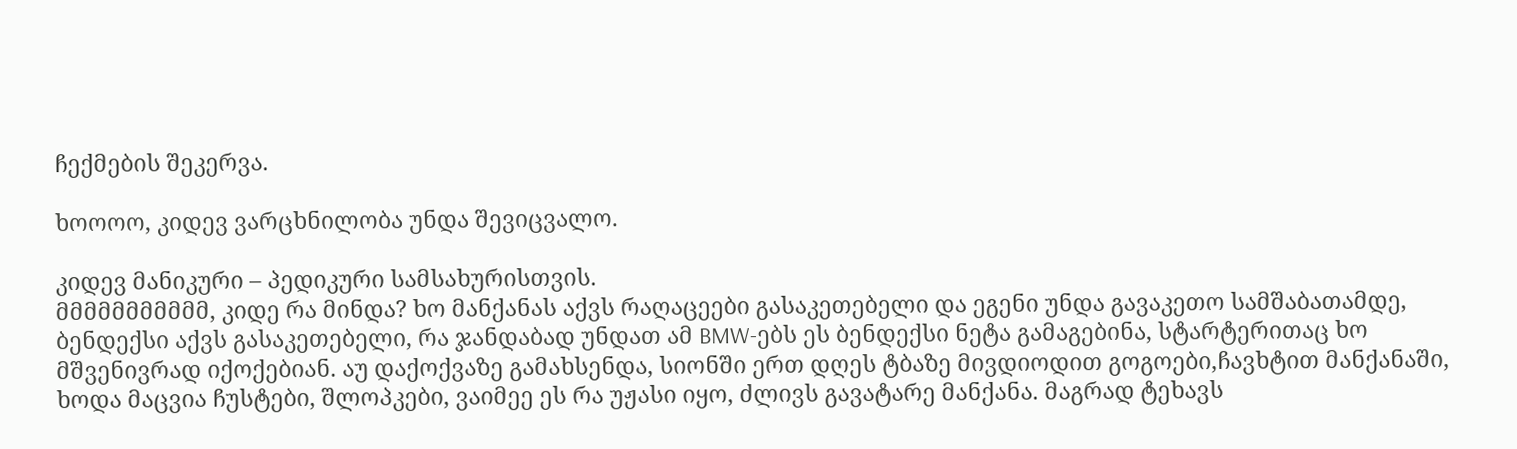ჩექმების შეკერვა.

ხოოოო, კიდევ ვარცხნილობა უნდა შევიცვალო.

კიდევ მანიკური – პედიკური სამსახურისთვის.
მმმმმმმმმმმ, კიდე რა მინდა? ხო მანქანას აქვს რაღაცეები გასაკეთებელი და ეგენი უნდა გავაკეთო სამშაბათამდე, ბენდექსი აქვს გასაკეთებელი, რა ჯანდაბად უნდათ ამ BMW-ებს ეს ბენდექსი ნეტა გამაგებინა, სტარტერითაც ხო მშვენივრად იქოქებიან. აუ დაქოქვაზე გამახსენდა, სიონში ერთ დღეს ტბაზე მივდიოდით გოგოები,ჩავხტით მანქანაში, ხოდა მაცვია ჩუსტები, შლოპკები, ვაიმეე ეს რა უჟასი იყო, ძლივს გავატარე მანქანა. მაგრად ტეხავს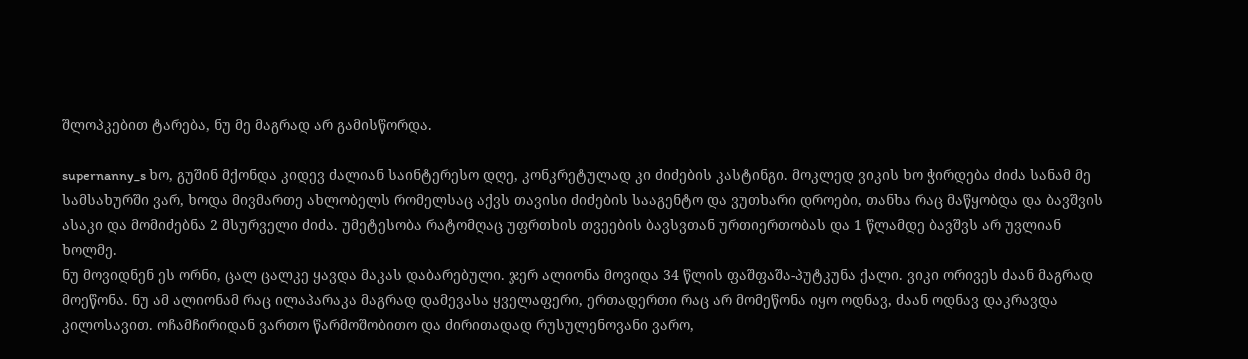შლოპკებით ტარება, ნუ მე მაგრად არ გამისწორდა.

supernanny_s ხო, გუშინ მქონდა კიდევ ძალიან საინტერესო დღე, კონკრეტულად კი ძიძების კასტინგი. მოკლედ ვიკის ხო ჭირდება ძიძა სანამ მე სამსახურში ვარ, ხოდა მივმართე ახლობელს რომელსაც აქვს თავისი ძიძების სააგენტო და ვუთხარი დროები, თანხა რაც მაწყობდა და ბავშვის ასაკი და მომიძებნა 2 მსურველი ძიძა. უმეტესობა რატომღაც უფრთხის თვეების ბავსვთან ურთიერთობას და 1 წლამდე ბავშვს არ უვლიან ხოლმე.
ნუ მოვიდნენ ეს ორნი, ცალ ცალკე ყავდა მაკას დაბარებული. ჯერ ალიონა მოვიდა 34 წლის ფაშფაშა-პუტკუნა ქალი. ვიკი ორივეს ძაან მაგრად მოეწონა. ნუ ამ ალიონამ რაც ილაპარაკა მაგრად დამევასა ყველაფერი, ერთადერთი რაც არ მომეწონა იყო ოდნავ, ძაან ოდნავ დაკრავდა კილოსავით. ოჩამჩირიდან ვართო წარმოშობითო და ძირითადად რუსულენოვანი ვარო,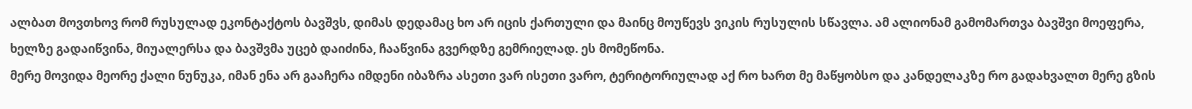ალბათ მოვთხოვ რომ რუსულად ეკონტაქტოს ბავშვს, დიმას დედამაც ხო არ იცის ქართული და მაინც მოუწევს ვიკის რუსულის სწავლა. ამ ალიონამ გამომართვა ბავშვი მოეფერა, ხელზე გადაიწვინა, მიუალერსა და ბავშვმა უცებ დაიძინა, ჩააწვინა გვერდზე გემრიელად. ეს მომეწონა.
მერე მოვიდა მეორე ქალი ნუნუკა, იმან ენა არ გააჩერა იმდენი იბაზრა ასეთი ვარ ისეთი ვარო, ტერიტორიულად აქ რო ხართ მე მაწყობსო და კანდელაკზე რო გადახვალთ მერე გზის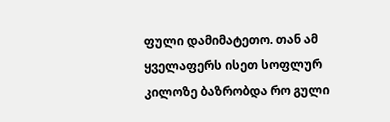ფული დამიმატეთო. თან ამ ყველაფერს ისეთ სოფლურ კილოზე ბაზრობდა რო გული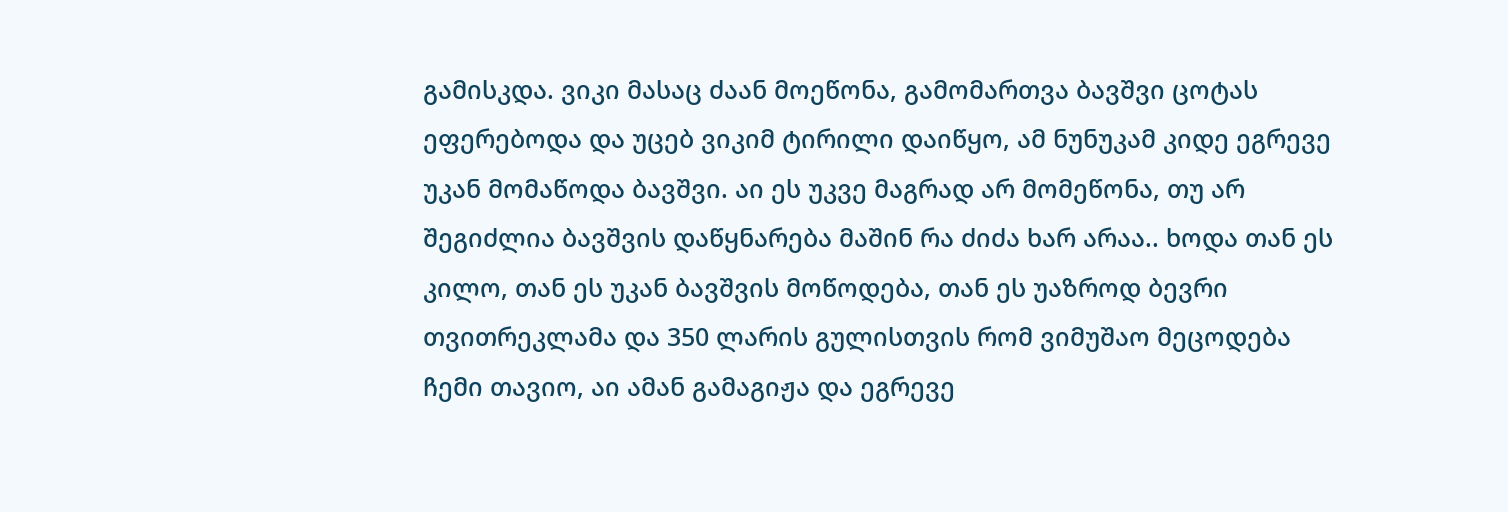გამისკდა. ვიკი მასაც ძაან მოეწონა, გამომართვა ბავშვი ცოტას ეფერებოდა და უცებ ვიკიმ ტირილი დაიწყო, ამ ნუნუკამ კიდე ეგრევე უკან მომაწოდა ბავშვი. აი ეს უკვე მაგრად არ მომეწონა, თუ არ შეგიძლია ბავშვის დაწყნარება მაშინ რა ძიძა ხარ არაა.. ხოდა თან ეს კილო, თან ეს უკან ბავშვის მოწოდება, თან ეს უაზროდ ბევრი თვითრეკლამა და 350 ლარის გულისთვის რომ ვიმუშაო მეცოდება ჩემი თავიო, აი ამან გამაგიჟა და ეგრევე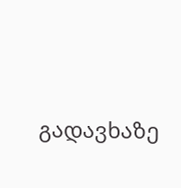გადავხაზე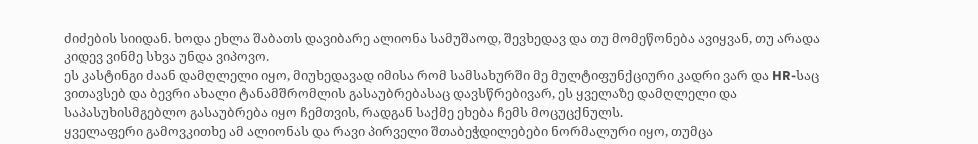ძიძების სიიდან. ხოდა ეხლა შაბათს დავიბარე ალიონა სამუშაოდ, შევხედავ და თუ მომეწონება ავიყვან, თუ არადა კიდევ ვინმე სხვა უნდა ვიპოვო.
ეს კასტინგი ძაან დამღლელი იყო, მიუხედავად იმისა რომ სამსახურში მე მულტიფუნქციური კადრი ვარ და HR-საც ვითავსებ და ბევრი ახალი ტანამშრომლის გასაუბრებასაც დავსწრებივარ, ეს ყველაზე დამღლელი და საპასუხისმგებლო გასაუბრება იყო ჩემთვის, რადგან საქმე ეხება ჩემს მოცუცქნულს.
ყველაფერი გამოვკითხე ამ ალიონას და რავი პირველი შთაბეჭდილებები ნორმალური იყო, თუმცა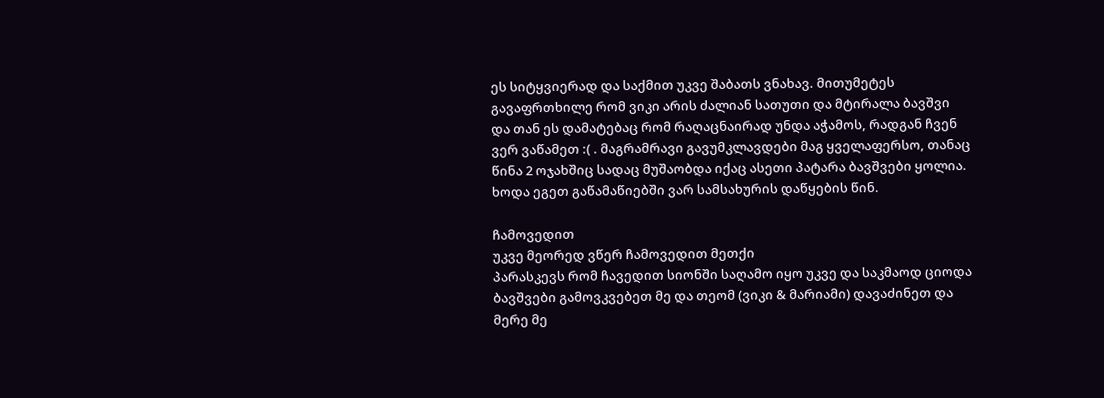ეს სიტყვიერად და საქმით უკვე შაბათს ვნახავ. მითუმეტეს გავაფრთხილე რომ ვიკი არის ძალიან სათუთი და მტირალა ბავშვი და თან ეს დამატებაც რომ რაღაცნაირად უნდა აჭამოს, რადგან ჩვენ ვერ ვაწამეთ :( . მაგრამრავი გავუმკლავდები მაგ ყველაფერსო, თანაც წინა 2 ოჯახშიც სადაც მუშაობდა იქაც ასეთი პატარა ბავშვები ყოლია.
ხოდა ეგეთ გაწამაწიებში ვარ სამსახურის დაწყების წინ.

ჩამოვედით
უკვე მეორედ ვწერ ჩამოვედით მეთქი
პარასკევს რომ ჩავედით სიონში საღამო იყო უკვე და საკმაოდ ციოდა
ბავშვები გამოვკვებეთ მე და თეომ (ვიკი & მარიამი) დავაძინეთ და მერე მე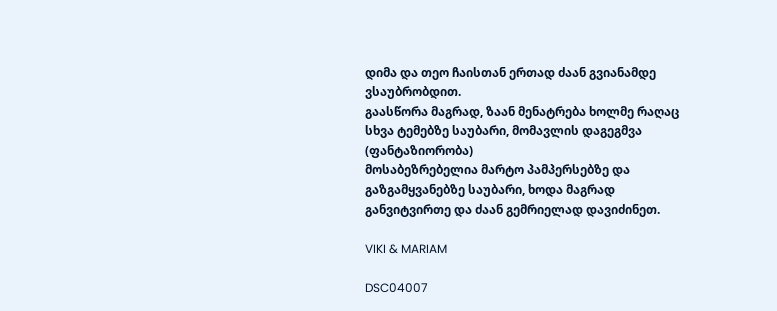დიმა და თეო ჩაისთან ერთად ძაან გვიანამდე ვსაუბრობდით.
გაასწორა მაგრად, ზაან მენატრება ხოლმე რაღაც სხვა ტემებზე საუბარი, მომავლის დაგეგმვა (ფანტაზიორობა)
მოსაბეზრებელია მარტო პამპერსებზე და გაზგამყვანებზე საუბარი, ხოდა მაგრად განვიტვირთე და ძაან გემრიელად დავიძინეთ.

VIKI & MARIAM

DSC04007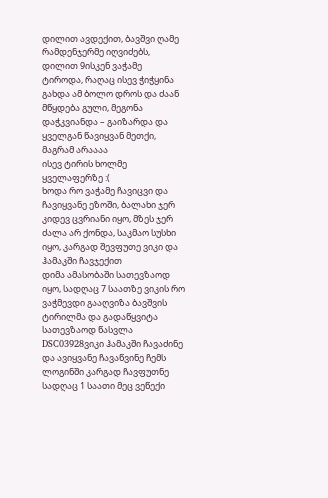დილით ავდექით, ბავშვი ღამე რამდენჯერმე იღვიძებს, დილით 9ისკენ ვაჭამე
ტიროდა, რაღაც ისევ ჭიჭყინა გახდა ამ ბოლო დროს და ძაან მწყდება გული, მეგონა დაჭკვიანდა – გაიზარდა და ყველგან წავიყვან მეთქი, მაგრამ არაააა
ისევ ტირის ხოლმე ყველაფერზე :(
ხოდა რო ვაჭამე ჩავიცვი და ჩავიყვანე ეზოში, ბალახი ჯერ კიდევ ცვრიანი იყო, მზეს ჯერ ძალა არ ქონდა, საკმაო სუსხი იყო, კარგად შევფუთე ვიკი და ჰამაკში ჩავჯექით
დიმა ამასობაში სათევზაოდ იყო, სადღაც 7 საათზე ვიკის რო ვაჭმევდი გააღვიზა ბავშვის ტირილმა და გადაწყვიტა სათევზაოდ წასვლა
DSC03928ვიკი ჰამაკში ჩავაძინე და ავიყვანე ჩავაწვინე ჩემს ლოგინში კარგად ჩავფუთნე
სადღაც 1 საათი მეც ვეწექი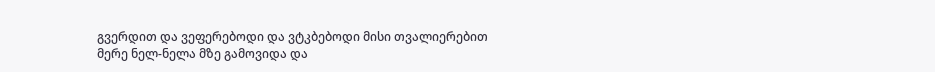გვერდით და ვეფერებოდი და ვტკბებოდი მისი თვალიერებით
მერე ნელ-ნელა მზე გამოვიდა და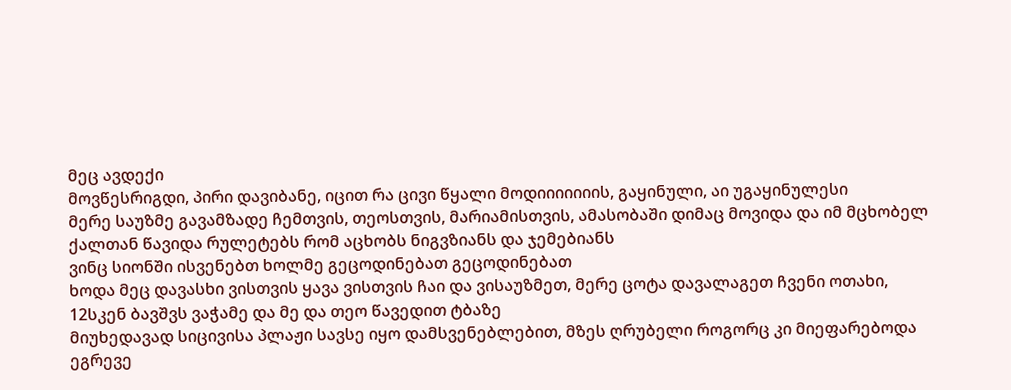მეც ავდექი
მოვწესრიგდი, პირი დავიბანე, იცით რა ცივი წყალი მოდიიიიიიის, გაყინული, აი უგაყინულესი
მერე საუზმე გავამზადე ჩემთვის, თეოსთვის, მარიამისთვის, ამასობაში დიმაც მოვიდა და იმ მცხობელ ქალთან წავიდა რულეტებს რომ აცხობს ნიგვზიანს და ჯემებიანს
ვინც სიონში ისვენებთ ხოლმე გეცოდინებათ გეცოდინებათ
ხოდა მეც დავასხი ვისთვის ყავა ვისთვის ჩაი და ვისაუზმეთ, მერე ცოტა დავალაგეთ ჩვენი ოთახი, 12სკენ ბავშვს ვაჭამე და მე და თეო წავედით ტბაზე
მიუხედავად სიცივისა პლაჟი სავსე იყო დამსვენებლებით, მზეს ღრუბელი როგორც კი მიეფარებოდა ეგრევე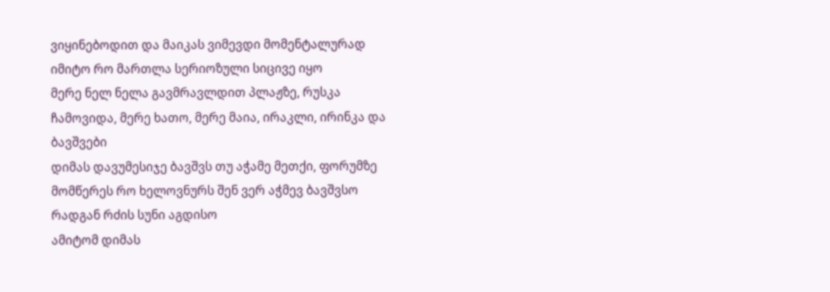ვიყინებოდით და მაიკას ვიმევდი მომენტალურად იმიტო რო მართლა სერიოზული სიცივე იყო
მერე ნელ ნელა გავმრავლდით პლაჟზე, რუსკა ჩამოვიდა, მერე ხათო, მერე მაია, ირაკლი, ირინკა და ბავშვები
დიმას დავუმესიჯე ბავშვს თუ აჭამე მეთქი, ფორუმზე მომწერეს რო ხელოვნურს შენ ვერ აჭმევ ბავშვსო რადგან რძის სუნი აგდისო
ამიტომ დიმას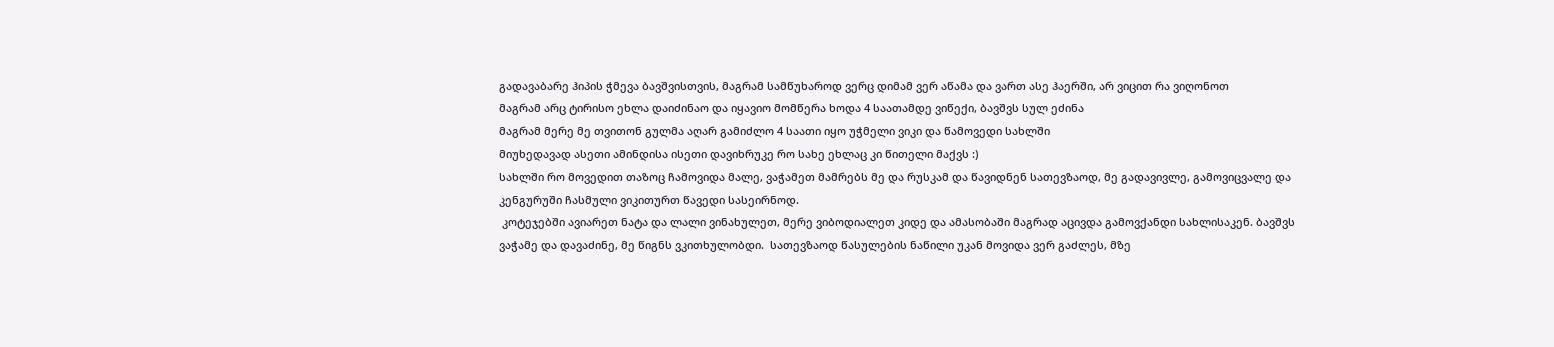გადავაბარე ჰიპის ჭმევა ბავშვისთვის, მაგრამ სამწუხაროდ ვერც დიმამ ვერ აწამა და ვართ ასე ჰაერში, არ ვიცით რა ვიღონოთ
მაგრამ არც ტირისო ეხლა დაიძინაო და იყავიო მომწერა ხოდა 4 საათამდე ვიწექი, ბავშვს სულ ეძინა
მაგრამ მერე მე თვითონ გულმა აღარ გამიძლო 4 საათი იყო უჭმელი ვიკი და წამოვედი სახლში
მიუხედავად ასეთი ამინდისა ისეთი დავიხრუკე რო სახე ეხლაც კი წითელი მაქვს :)
სახლში რო მოვედით თაზოც ჩამოვიდა მალე, ვაჭამეთ მამრებს მე და რუსკამ და წავიდნენ სათევზაოდ, მე გადავივლე, გამოვიცვალე და კენგურუში ჩასმული ვიკითურთ წავედი სასეირნოდ.
 კოტეჯებში ავიარეთ ნატა და ლალი ვინახულეთ, მერე ვიბოდიალეთ კიდე და ამასობაში მაგრად აცივდა გამოვქანდი სახლისაკენ. ბავშვს ვაჭამე და დავაძინე, მე წიგნს ვკითხულობდი.  სათევზაოდ წასულების ნაწილი უკან მოვიდა ვერ გაძლეს, მზე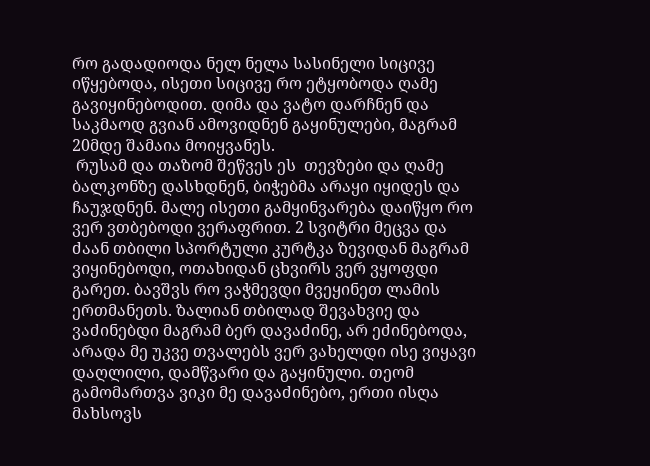რო გადადიოდა ნელ ნელა სასინელი სიცივე იწყებოდა, ისეთი სიცივე რო ეტყობოდა ღამე გავიყინებოდით. დიმა და ვატო დარჩნენ და საკმაოდ გვიან ამოვიდნენ გაყინულები, მაგრამ 20მდე შამაია მოიყვანეს.
 რუსამ და თაზომ შეწვეს ეს  თევზები და ღამე ბალკონზე დასხდნენ, ბიჭებმა არაყი იყიდეს და ჩაუჯდნენ. მალე ისეთი გამყინვარება დაიწყო რო ვერ ვთბებოდი ვერაფრით. 2 სვიტრი მეცვა და ძაან თბილი სპორტული კურტკა ზევიდან მაგრამ ვიყინებოდი, ოთახიდან ცხვირს ვერ ვყოფდი გარეთ. ბავშვს რო ვაჭმევდი მვეყინეთ ლამის ერთმანეთს. ზალიან თბილად შევახვიე და ვაძინებდი მაგრამ ბერ დავაძინე, არ ეძინებოდა, არადა მე უკვე თვალებს ვერ ვახელდი ისე ვიყავი დაღლილი, დამწვარი და გაყინული. თეომ გამომართვა ვიკი მე დავაძინებო, ერთი ისღა მახსოვს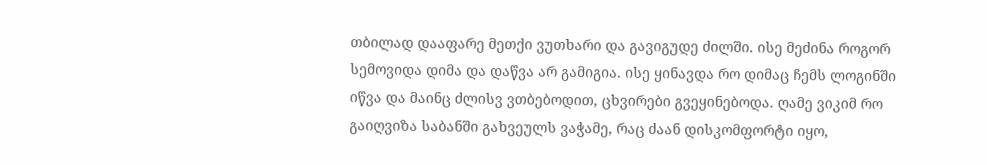თბილად დააფარე მეთქი ვუთხარი და გავიგუდე ძილში. ისე მეძინა როგორ სემოვიდა დიმა და დაწვა არ გამიგია. ისე ყინავდა რო დიმაც ჩემს ლოგინში იწვა და მაინც ძლისვ ვთბებოდით, ცხვირები გვეყინებოდა. ღამე ვიკიმ რო გაიღვიზა საბანში გახვეულს ვაჭამე, რაც ძაან დისკომფორტი იყო,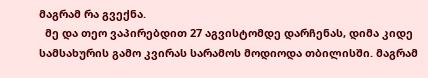მაგრამ რა გვექნა.
  მე და თეო ვაპირებდით 27 აგვისტომდე დარჩენას, დიმა კიდე სამსახურის გამო კვირას სარამოს მოდიოდა თბილისში. მაგრამ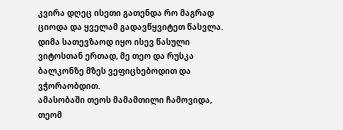კვირა დღეც ისეთი გათენდა რო მაგრად ციოდა და ყველამ გადავწყვიტეთ წასვლა. დიმა სათევზაოდ იყო ისევ წასული ვიტოსთან ერთად, მე თეო და რუსკა ბალკონზე მზეს ვეფიცხებოდით და ვჭორაობდით.
ამასობაში თეოს მამამთილი ჩამოვიდა, თეომ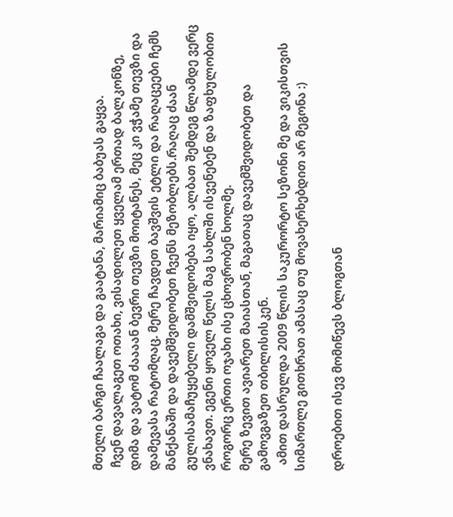მთელი ბარგი ჩაალაგა და გაატანა, მარიამიც ბაბუას გაყვა.
 ჩვენ დავალაგეთ ოთახი, ვისადილეთ ყველამ ერთად ბალკონზე, დიმა და ვატომ ძაააან ბევრი თევზი მოიტანეს, მეც კი ვჭამე თევზი და დამევასა რატომღაც. მერე ჩავდეთ ბავშვის ეტლი და რაღაცეები ჩემს მანქანაში და დავემშვიდობეთ ჩვენს მეზობლებს.რაღაც ძაან გულისამაჩუყებელი დამშვიდობება იყო, ალბათ შემდეგ წლამდე ვერც ვნახავთ. ეგენი ყოველ წელს მაგ სახლში ისვენებენ და ზაფხულობით როგორც ერთი ოჯახი ისე ცხოვრობენ ხოლმე.
მერე ზევით ავიარეთ მაიასთან, მაგათაც დავემშვიდობეთ და გამოვგაზეთ თბილისისკენ.
  ამით დასრულდა 2009 წლის საკურორტო სეზონი მე და ვიკისთვის
სიმართლე გითხრათ ამასაც თუ მოვახერხებდით არ მეგონა :)

დროებით ისევ მომიწევს ბლოგთან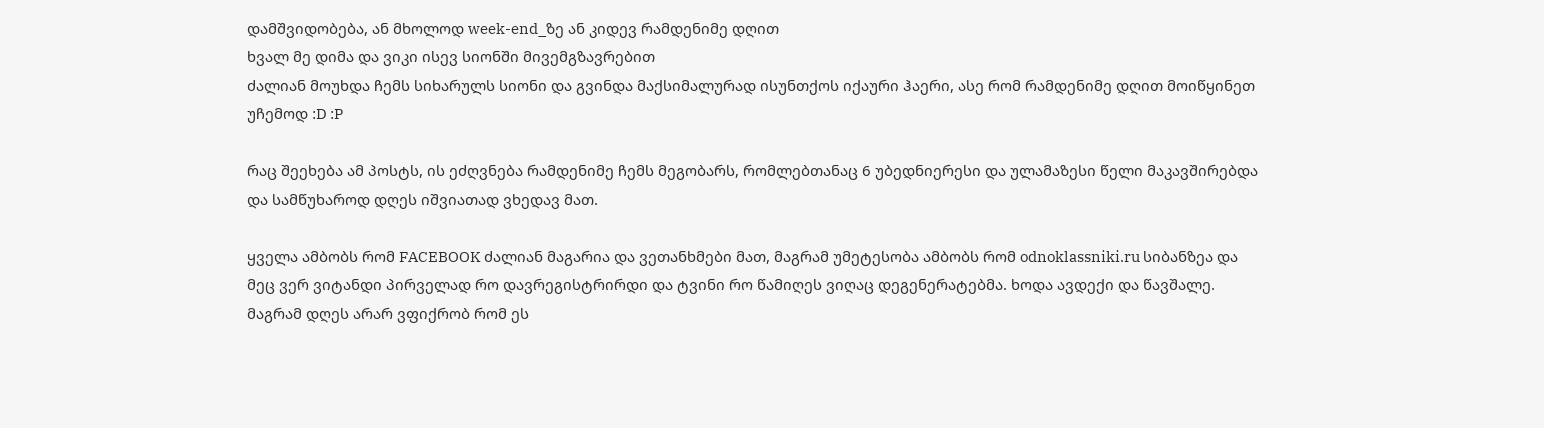დამშვიდობება, ან მხოლოდ week-end_ზე ან კიდევ რამდენიმე დღით
ხვალ მე დიმა და ვიკი ისევ სიონში მივემგზავრებით
ძალიან მოუხდა ჩემს სიხარულს სიონი და გვინდა მაქსიმალურად ისუნთქოს იქაური ჰაერი, ასე რომ რამდენიმე დღით მოიწყინეთ უჩემოდ :D :P

რაც შეეხება ამ პოსტს, ის ეძღვნება რამდენიმე ჩემს მეგობარს, რომლებთანაც 6 უბედნიერესი და ულამაზესი წელი მაკავშირებდა და სამწუხაროდ დღეს იშვიათად ვხედავ მათ.

ყველა ამბობს რომ FACEBOOK ძალიან მაგარია და ვეთანხმები მათ, მაგრამ უმეტესობა ამბობს რომ odnoklassniki.ru სიბანზეა და მეც ვერ ვიტანდი პირველად რო დავრეგისტრირდი და ტვინი რო წამიღეს ვიღაც დეგენერატებმა. ხოდა ავდექი და წავშალე. მაგრამ დღეს არარ ვფიქრობ რომ ეს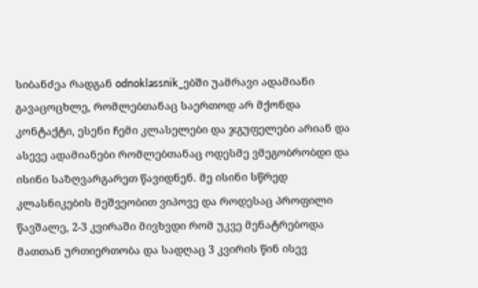სიბანძეა რადგან odnoklassnik_ებში უამრავი ადამიანი გავაცოცხლე, რომლებთანაც საერთოდ არ მქონდა კონტაქტი, ესენი ჩემი კლასელები და ჯგუფელები არიან და ასევე ადამიანები რომლებთანაც ოდესმე ვმეგობრობდი და ისინი საზღვარგარეთ წავიდნენ. მე ისინი სწრედ კლასნიკების მეშვეობით ვიპოვე და როდესაც პროფილი წავშალე, 2-3 კვირაში მივხვდი რომ უკვე მენატრებოდა მათთან ურთიერთობა და სადღაც 3 კვირის წინ ისევ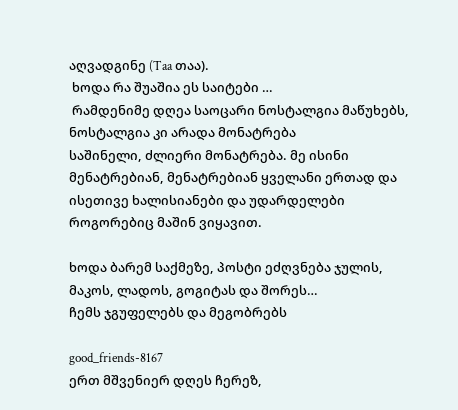აღვადგინე (Taa თაა).
 ხოდა რა შუაშია ეს საიტები …
 რამდენიმე დღეა საოცარი ნოსტალგია მაწუხებს, ნოსტალგია კი არადა მონატრება
საშინელი, ძლიერი მონატრება. მე ისინი მენატრებიან, მენატრებიან ყველანი ერთად და ისეთივე ხალისიანები და უდარდელები როგორებიც მაშინ ვიყავით.

ხოდა ბარემ საქმეზე, პოსტი ეძღვნება ჯულის, მაკოს, ლადოს, გოგიტას და შორეს…
ჩემს ჯგუფელებს და მეგობრებს

good_friends-8167
ერთ მშვენიერ დღეს ჩერეზ,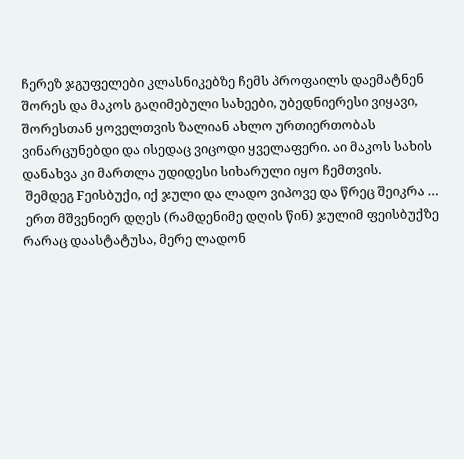ჩერეზ ჯგუფელები კლასნიკებზე ჩემს პროფაილს დაემატნენ შორეს და მაკოს გაღიმებული სახეები, უბედნიერესი ვიყავი, შორესთან ყოველთვის ზალიან ახლო ურთიერთობას ვინარცუნებდი და ისედაც ვიცოდი ყველაფერი. აი მაკოს სახის დანახვა კი მართლა უდიდესი სიხარული იყო ჩემთვის.
 შემდეგ Fეისბუქი, იქ ჯული და ლადო ვიპოვე და წრეც შეიკრა …
 ერთ მშვენიერ დღეს (რამდენიმე დღის წინ) ჯულიმ ფეისბუქზე რარაც დაასტატუსა, მერე ლადონ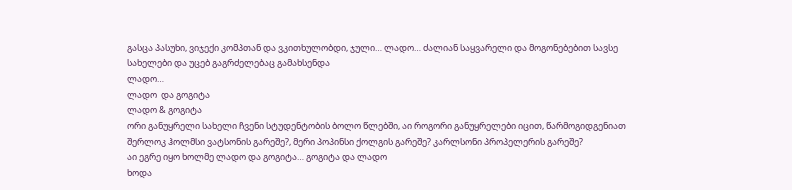გასცა პასუხი, ვიჯექი კომპთან და ვკითხულობდი, ჯული… ლადო… ძალიან საყვარელი და მოგონებებით სავსე სახელები და უცებ გაგრძელებაც გამახსენდა
ლადო…
ლადო  და გოგიტა
ლადო & გოგიტა
ორი განუყრელი სახელი ჩვენი სტუდენტობის ბოლო წლებში, აი როგორი განუყრელები იცით, წარმოგიდგენიათ შერლოკ ჰოლმსი ვატსონის გარეშე?, მერი პოპინსი ქოლგის გარეშე? კარლსონი პროპელერის გარეშე?
აი ეგრე იყო ხოლმე ლადო და გოგიტა… გოგიტა და ლადო
ხოდა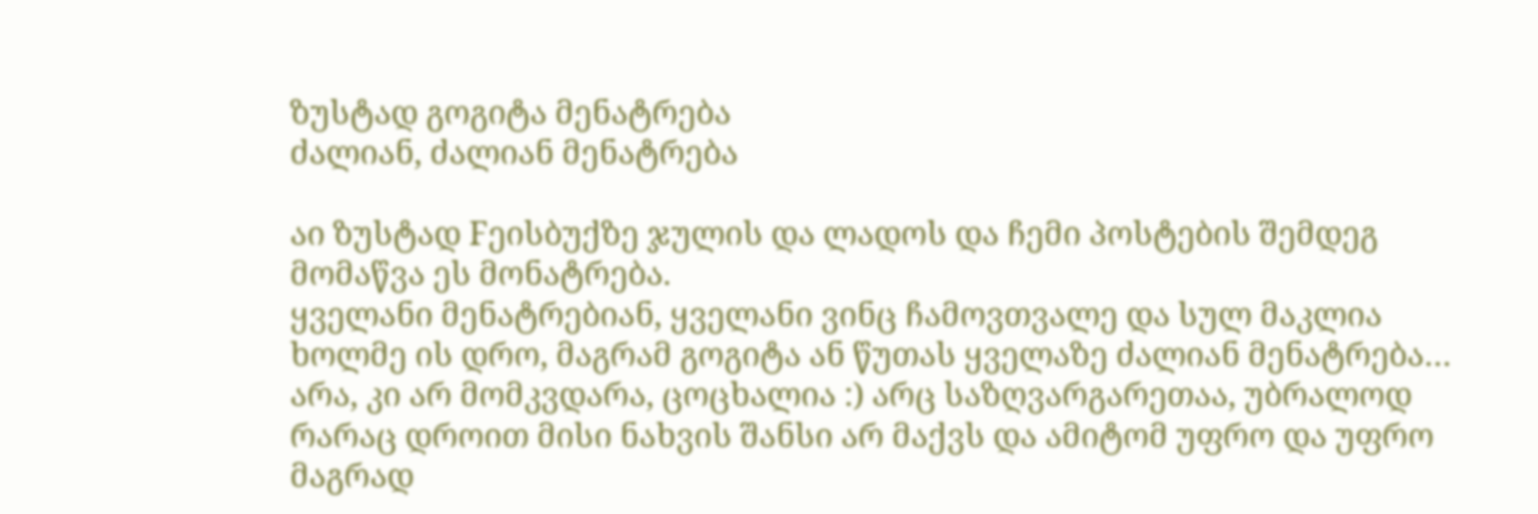ზუსტად გოგიტა მენატრება
ძალიან, ძალიან მენატრება

აი ზუსტად Fეისბუქზე ჯულის და ლადოს და ჩემი პოსტების შემდეგ მომაწვა ეს მონატრება.
ყველანი მენატრებიან, ყველანი ვინც ჩამოვთვალე და სულ მაკლია ხოლმე ის დრო, მაგრამ გოგიტა ან წუთას ყველაზე ძალიან მენატრება…
არა, კი არ მომკვდარა, ცოცხალია :) არც საზღვარგარეთაა, უბრალოდ რარაც დროით მისი ნახვის შანსი არ მაქვს და ამიტომ უფრო და უფრო მაგრად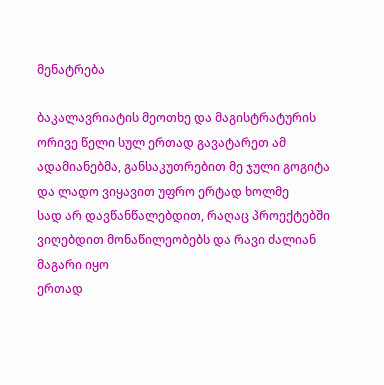მენატრება

ბაკალავრიატის მეოთხე და მაგისტრატურის ორივე წელი სულ ერთად გავატარეთ ამ ადამიანებმა, განსაკუთრებით მე ჯული გოგიტა და ლადო ვიყავით უფრო ერტად ხოლმე
სად არ დავწანწალებდით, რაღაც პროექტებში ვიღებდით მონაწილეობებს და რავი ძალიან მაგარი იყო
ერთად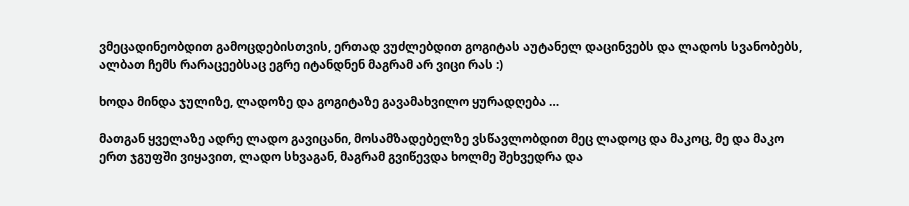ვმეცადინეობდით გამოცდებისთვის, ერთად ვუძლებდით გოგიტას აუტანელ დაცინვებს და ლადოს სვანობებს, ალბათ ჩემს რარაცეებსაც ეგრე იტანდნენ მაგრამ არ ვიცი რას :)

ხოდა მინდა ჯულიზე, ლადოზე და გოგიტაზე გავამახვილო ყურადღება …

მათგან ყველაზე ადრე ლადო გავიცანი, მოსამზადებელზე ვსწავლობდით მეც ლადოც და მაკოც, მე და მაკო ერთ ჯგუფში ვიყავით, ლადო სხვაგან, მაგრამ გვიწევდა ხოლმე შეხვედრა და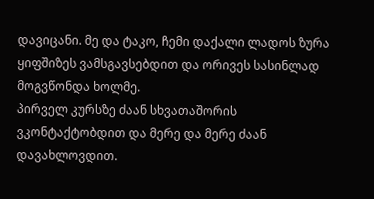დავიცანი. მე და ტაკო, ჩემი დაქალი ლადოს ზურა ყიფშიზეს ვამსგავსებდით და ორივეს სასინლად მოგვწონდა ხოლმე.
პირველ კურსზე ძაან სხვათაშორის ვკონტაქტობდით და მერე და მერე ძაან დავახლოვდით.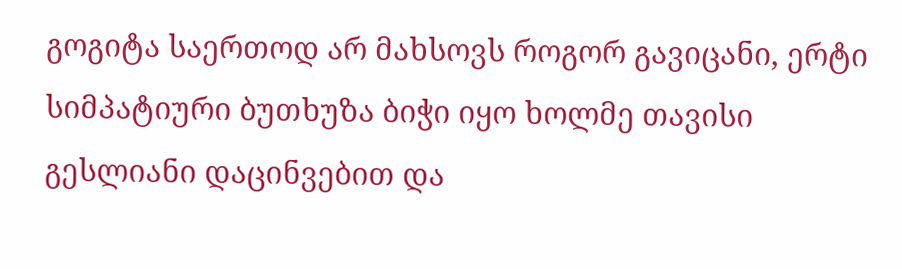გოგიტა საერთოდ არ მახსოვს როგორ გავიცანი, ერტი სიმპატიური ბუთხუზა ბიჭი იყო ხოლმე თავისი გესლიანი დაცინვებით და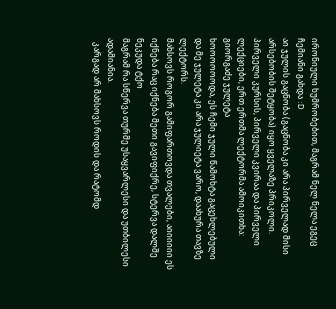ირონიული ხუმრობებით, მაგრამ ნელ ნელა ეგეც ჩემიანი გახდა :D
აი ჯულის გაცნობა (გაცნობა კი არა პირველად მისი არსებობის შეტყობა) იყო ყველაზე პრიკოლი. პირველი კურსის, პირველი კვირაა და პირველი ლექციები, ერთ ერთმა ლექტორმა ამოიკითხა:
გიორგაძე ჯულეტა
ხოოოოოოდა, ეს ჩემი ჯული წამოხტა გაცეხლებული და მე ჯულეტა კი არა ჯულიეტა ვარო, დაახურა თავზე ლექტორს.
მახსოვს როგორ გამიფართოვდა თვალები, აიიიიიი ეს იქნება რაც იქნება მეთი გავიფიქრე, სტერვა დალშე ნეკუდა ტქო
მაგრამ რა სწერვა თურმე უსაყვარლესი და უთბილესი ადამიანია.
  კარგად არ მახსოვს როდის და რატომდ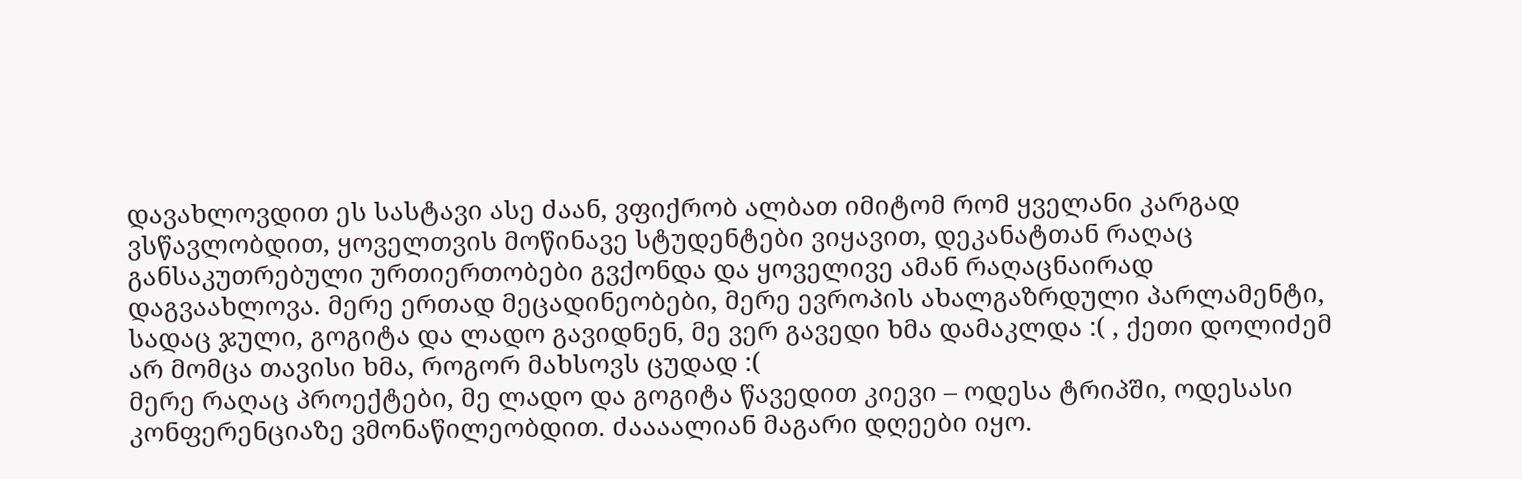დავახლოვდით ეს სასტავი ასე ძაან, ვფიქრობ ალბათ იმიტომ რომ ყველანი კარგად ვსწავლობდით, ყოველთვის მოწინავე სტუდენტები ვიყავით, დეკანატთან რაღაც განსაკუთრებული ურთიერთობები გვქონდა და ყოველივე ამან რაღაცნაირად დაგვაახლოვა. მერე ერთად მეცადინეობები, მერე ევროპის ახალგაზრდული პარლამენტი, სადაც ჯული, გოგიტა და ლადო გავიდნენ, მე ვერ გავედი ხმა დამაკლდა :( , ქეთი დოლიძემ არ მომცა თავისი ხმა, როგორ მახსოვს ცუდად :(
მერე რაღაც პროექტები, მე ლადო და გოგიტა წავედით კიევი – ოდესა ტრიპში, ოდესასი კონფერენციაზე ვმონაწილეობდით. ძაააალიან მაგარი დღეები იყო.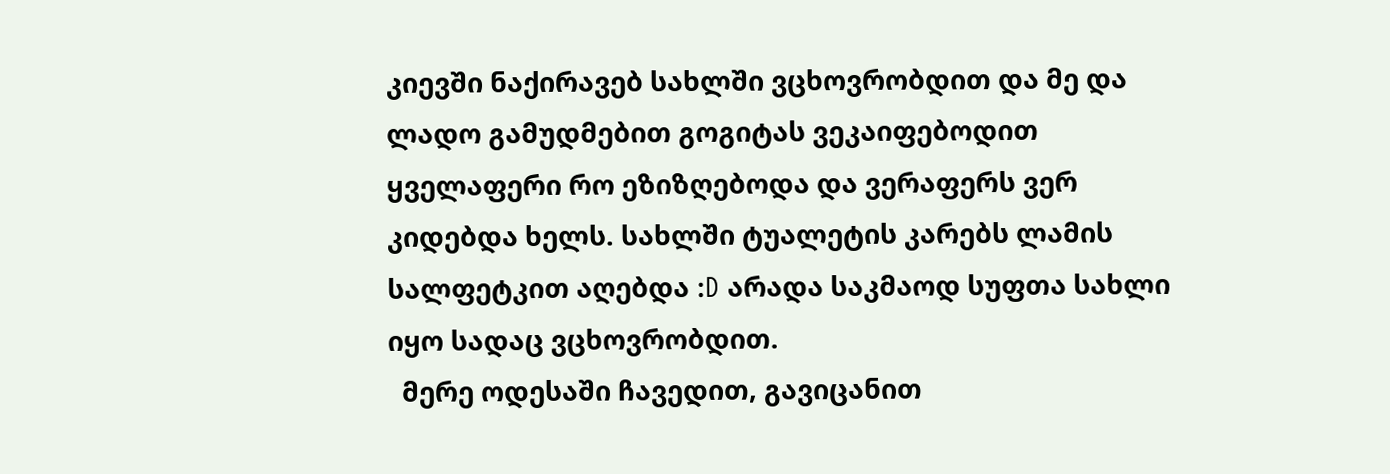კიევში ნაქირავებ სახლში ვცხოვრობდით და მე და ლადო გამუდმებით გოგიტას ვეკაიფებოდით ყველაფერი რო ეზიზღებოდა და ვერაფერს ვერ კიდებდა ხელს. სახლში ტუალეტის კარებს ლამის სალფეტკით აღებდა :D არადა საკმაოდ სუფთა სახლი იყო სადაც ვცხოვრობდით.
  მერე ოდესაში ჩავედით, გავიცანით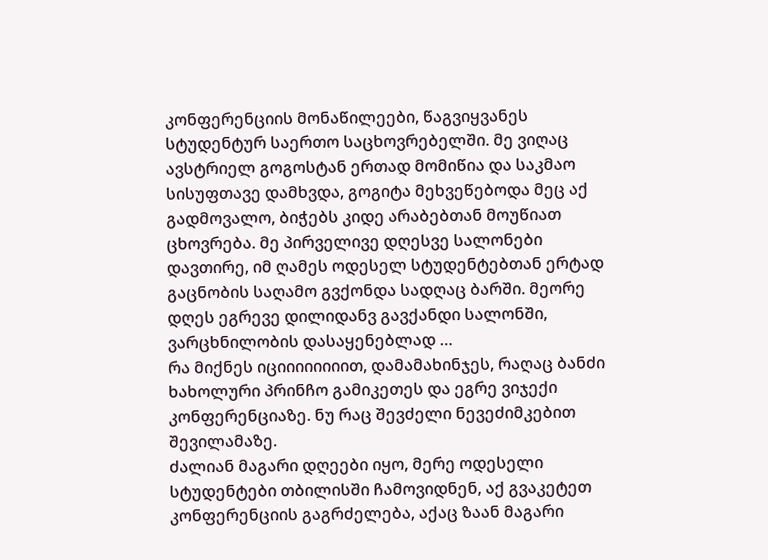კონფერენციის მონაწილეები, წაგვიყვანეს სტუდენტურ საერთო საცხოვრებელში. მე ვიღაც ავსტრიელ გოგოსტან ერთად მომიწია და საკმაო სისუფთავე დამხვდა, გოგიტა მეხვეწებოდა მეც აქ გადმოვალო, ბიჭებს კიდე არაბებთან მოუწიათ ცხოვრება. მე პირველივე დღესვე სალონები დავთირე, იმ ღამეს ოდესელ სტუდენტებთან ერტად გაცნობის საღამო გვქონდა სადღაც ბარში. მეორე დღეს ეგრევე დილიდანვ გავქანდი სალონში, ვარცხნილობის დასაყენებლად …
რა მიქნეს იციიიიიიიით, დამამახინჯეს, რაღაც ბანძი ხახოლური პრინჩო გამიკეთეს და ეგრე ვიჯექი კონფერენციაზე. ნუ რაც შევძელი ნევეძიმკებით შევილამაზე.
ძალიან მაგარი დღეები იყო, მერე ოდესელი სტუდენტები თბილისში ჩამოვიდნენ, აქ გვაკეტეთ კონფერენციის გაგრძელება, აქაც ზაან მაგარი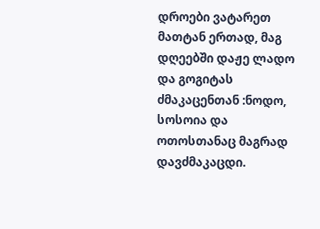დროები ვატარეთ მათტან ერთად, მაგ დღეებში დაჟე ლადო და გოგიტას ძმაკაცენთან :ნოდო, სოსოია და ოთოსთანაც მაგრად დავძმაკაცდი.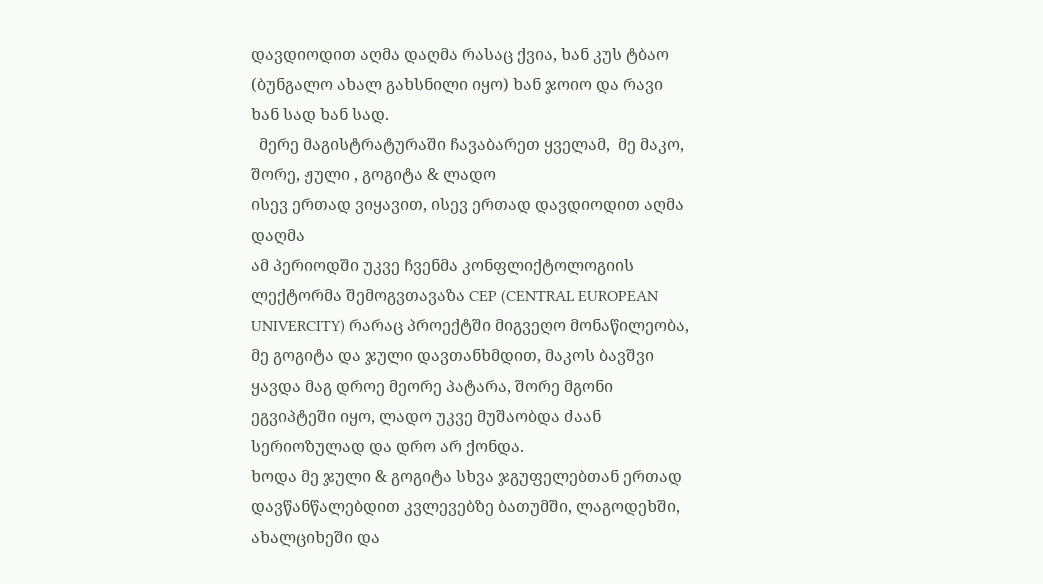დავდიოდით აღმა დაღმა რასაც ქვია, ხან კუს ტბაო (ბუნგალო ახალ გახსნილი იყო) ხან ჯოიო და რავი ხან სად ხან სად.
  მერე მაგისტრატურაში ჩავაბარეთ ყველამ,  მე მაკო, შორე, ჟული , გოგიტა & ლადო
ისევ ერთად ვიყავით, ისევ ერთად დავდიოდით აღმა დაღმა
ამ პერიოდში უკვე ჩვენმა კონფლიქტოლოგიის ლექტორმა შემოგვთავაზა CEP (CENTRAL EUROPEAN UNIVERCITY) რარაც პროექტში მიგვეღო მონაწილეობა, მე გოგიტა და ჯული დავთანხმდით, მაკოს ბავშვი ყავდა მაგ დროე მეორე პატარა, შორე მგონი ეგვიპტეში იყო, ლადო უკვე მუშაობდა ძაან სერიოზულად და დრო არ ქონდა.
ხოდა მე ჯული & გოგიტა სხვა ჯგუფელებთან ერთად დავწანწალებდით კვლევებზე ბათუმში, ლაგოდეხში, ახალციხეში და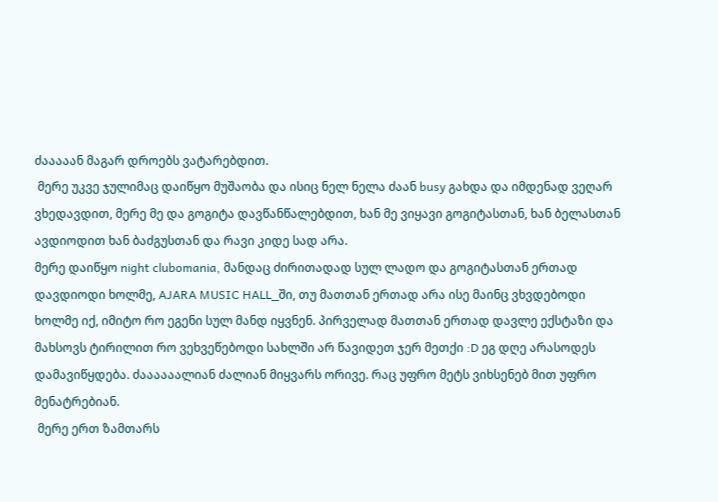ძააააან მაგარ დროებს ვატარებდით.
 მერე უკვე ჯულიმაც დაიწყო მუშაობა და ისიც ნელ ნელა ძაან busy გახდა და იმდენად ვეღარ ვხედავდით, მერე მე და გოგიტა დავწანწალებდით, ხან მე ვიყავი გოგიტასთან, ხან ბელასთან ავდიოდით ხან ბაძგუსთან და რავი კიდე სად არა.
მერე დაიწყო night clubomania, მანდაც ძირითადად სულ ლადო და გოგიტასთან ერთად დავდიოდი ხოლმე, AJARA MUSIC HALL_ში, თუ მათთან ერთად არა ისე მაინც ვხვდებოდი ხოლმე იქ, იმიტო რო ეგენი სულ მანდ იყვნენ. პირველად მათთან ერთად დავლე ექსტაზი და მახსოვს ტირილით რო ვეხვეწებოდი სახლში არ წავიდეთ ჯერ მეთქი :D ეგ დღე არასოდეს დამავიწყდება. ძაააააალიან ძალიან მიყვარს ორივე. რაც უფრო მეტს ვიხსენებ მით უფრო მენატრებიან.
 მერე ერთ ზამთარს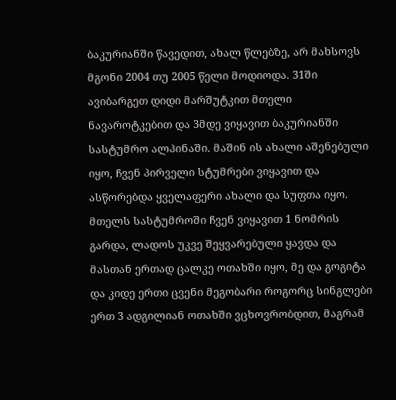ბაკურიანში წავედით, ახალ წლებზე, არ მახსოვს მგონი 2004 თუ 2005 წელი მოდიოდა. 31ში ავიბარგეთ დიდი მარშუტკით მთელი ნავაროტკებით და 3მდე ვიყავით ბაკურიანში სასტუმრო ალპინაში. მაშინ ის ახალი აშენებული იყო, ჩვენ პირველი სტუმრები ვიყავით და ასწორებდა ყველაფერი ახალი და სუფთა იყო.
მთელს სასტუმროში ჩვენ ვიყავით 1 ნომრის გარდა, ლადოს უკვე შეყვარებული ყავდა და მასთან ერთად ცალკე ოთახში იყო, მე და გოგიტა და კიდე ერთი ცვენი მეგობარი როგორც სინგლები ერთ 3 ადგილიან ოთახში ვცხოვრობდით, მაგრამ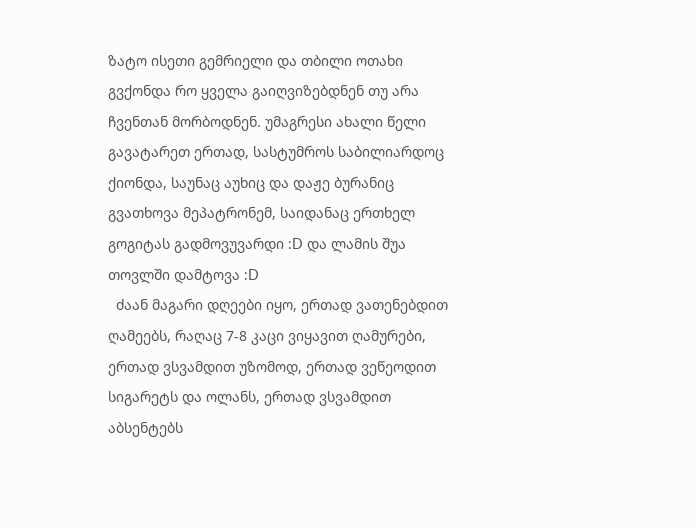ზატო ისეთი გემრიელი და თბილი ოთახი გვქონდა რო ყველა გაიღვიზებდნენ თუ არა ჩვენთან მორბოდნენ. უმაგრესი ახალი წელი გავატარეთ ერთად, სასტუმროს საბილიარდოც ქიონდა, საუნაც აუხიც და დაჟე ბურანიც გვათხოვა მეპატრონემ, საიდანაც ერთხელ გოგიტას გადმოვუვარდი :D და ლამის შუა თოვლში დამტოვა :D
  ძაან მაგარი დღეები იყო, ერთად ვათენებდით ღამეებს, რაღაც 7-8 კაცი ვიყავით ღამურები, ერთად ვსვამდით უზომოდ, ერთად ვეწეოდით სიგარეტს და ოლანს, ერთად ვსვამდით  აბსენტებს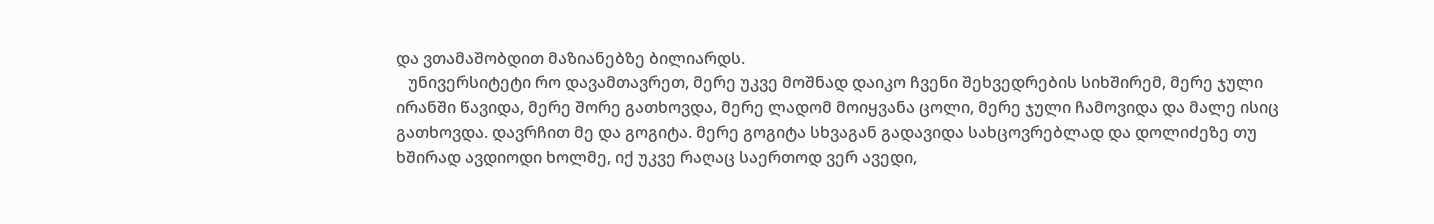და ვთამაშობდით მაზიანებზე ბილიარდს.
   უნივერსიტეტი რო დავამთავრეთ, მერე უკვე მოშნად დაიკო ჩვენი შეხვედრების სიხშირემ, მერე ჯული ირანში წავიდა, მერე შორე გათხოვდა, მერე ლადომ მოიყვანა ცოლი, მერე ჯული ჩამოვიდა და მალე ისიც გათხოვდა. დავრჩით მე და გოგიტა. მერე გოგიტა სხვაგან გადავიდა სახცოვრებლად და დოლიძეზე თუ ხშირად ავდიოდი ხოლმე, იქ უკვე რაღაც საერთოდ ვერ ავედი,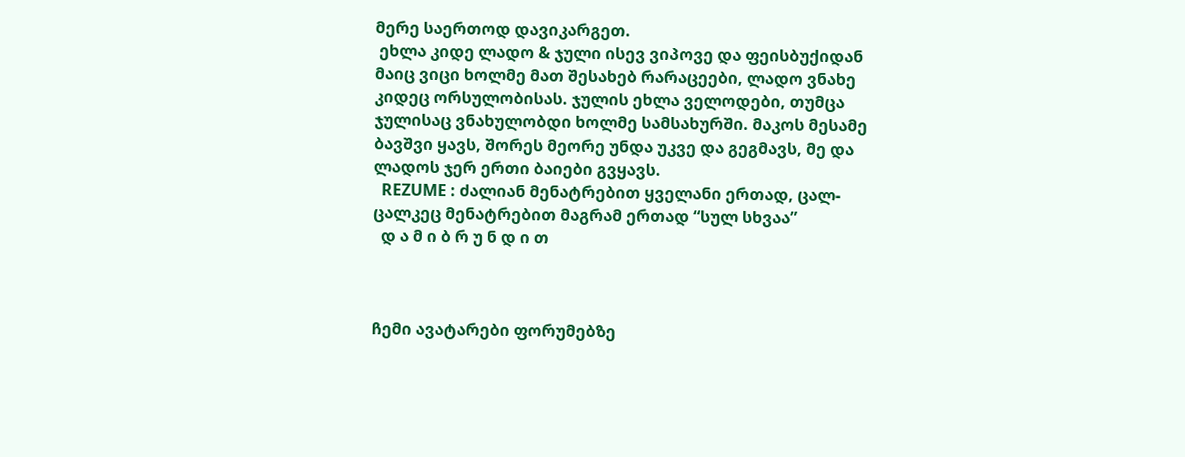მერე საერთოდ დავიკარგეთ.
 ეხლა კიდე ლადო & ჯული ისევ ვიპოვე და ფეისბუქიდან მაიც ვიცი ხოლმე მათ შესახებ რარაცეები, ლადო ვნახე კიდეც ორსულობისას. ჯულის ეხლა ველოდები, თუმცა ჯულისაც ვნახულობდი ხოლმე სამსახურში. მაკოს მესამე ბავშვი ყავს, შორეს მეორე უნდა უკვე და გეგმავს, მე და ლადოს ჯერ ერთი ბაიები გვყავს.
  REZUME : ძალიან მენატრებით ყველანი ერთად, ცალ-ცალკეც მენატრებით მაგრამ ერთად “სულ სხვაა”
  დ ა მ ი ბ რ უ ნ დ ი თ



ჩემი ავატარები ფორუმებზე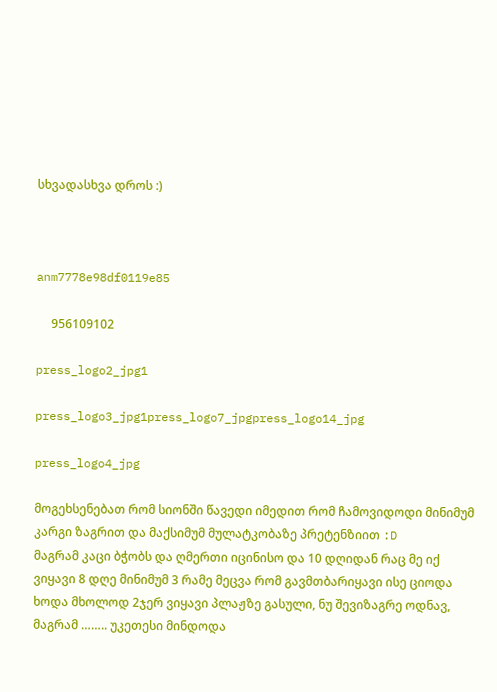სხვადასხვა დროს :)



anm7778e98df0119e85

     956109102

press_logo2_jpg1

press_logo3_jpg1press_logo7_jpgpress_logo14_jpg

press_logo4_jpg

მოგეხსენებათ რომ სიონში წავედი იმედით რომ ჩამოვიდოდი მინიმუმ კარგი ზაგრით და მაქსიმუმ მულატკობაზე პრეტენზიით :D
მაგრამ კაცი ბჭობს და ღმერთი იცინისო და 10 დღიდან რაც მე იქ ვიყავი 8 დღე მინიმუმ 3 რამე მეცვა რომ გავმთბარიყავი ისე ციოდა
ხოდა მხოლოდ 2ჯერ ვიყავი პლაჟზე გასული, ნუ შევიზაგრე ოდნავ, მაგრამ …….. უკეთესი მინდოდა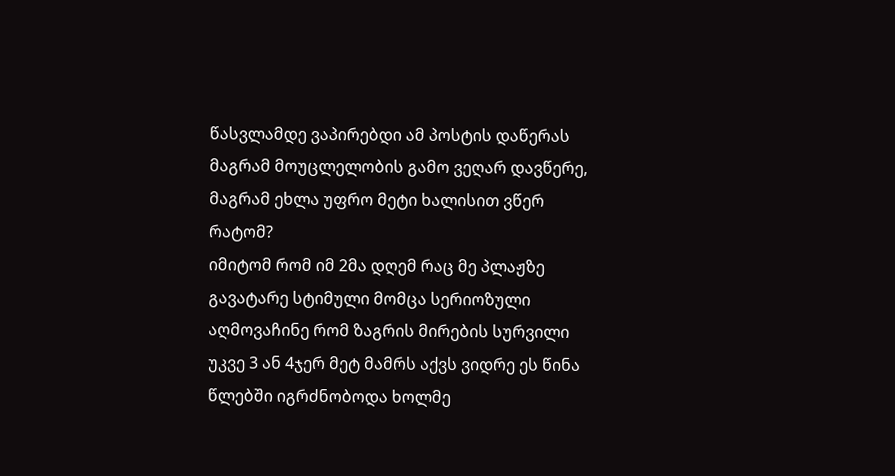წასვლამდე ვაპირებდი ამ პოსტის დაწერას მაგრამ მოუცლელობის გამო ვეღარ დავწერე, მაგრამ ეხლა უფრო მეტი ხალისით ვწერ
რატომ?
იმიტომ რომ იმ 2მა დღემ რაც მე პლაჟზე გავატარე სტიმული მომცა სერიოზული
აღმოვაჩინე რომ ზაგრის მირების სურვილი უკვე 3 ან 4ჯერ მეტ მამრს აქვს ვიდრე ეს წინა წლებში იგრძნობოდა ხოლმე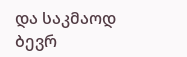და საკმაოდ ბევრ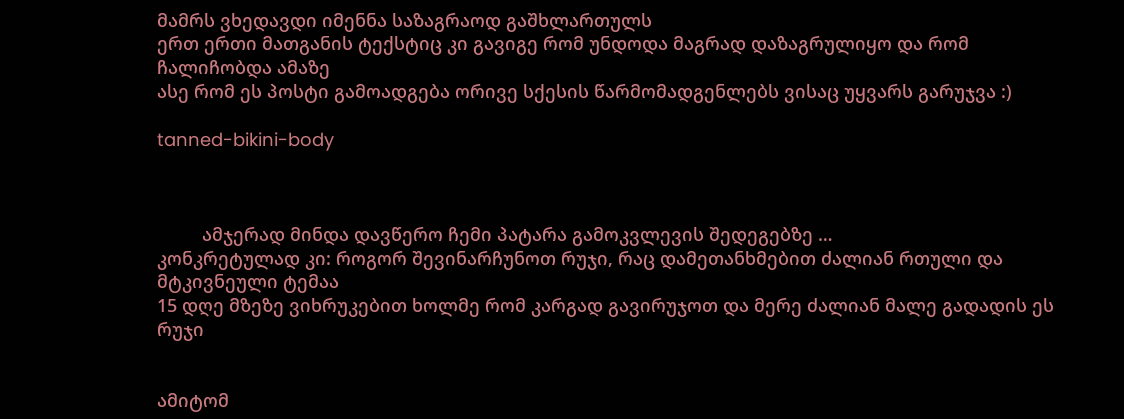მამრს ვხედავდი იმენნა საზაგრაოდ გაშხლართულს
ერთ ერთი მათგანის ტექსტიც კი გავიგე რომ უნდოდა მაგრად დაზაგრულიყო და რომ ჩალიჩობდა ამაზე
ასე რომ ეს პოსტი გამოადგება ორივე სქესის წარმომადგენლებს ვისაც უყვარს გარუჯვა :)

tanned-bikini-body



         ამჯერად მინდა დავწერო ჩემი პატარა გამოკვლევის შედეგებზე …
კონკრეტულად კი: როგორ შევინარჩუნოთ რუჯი, რაც დამეთანხმებით ძალიან რთული და მტკივნეული ტემაა
15 დღე მზეზე ვიხრუკებით ხოლმე რომ კარგად გავირუჯოთ და მერე ძალიან მალე გადადის ეს რუჯი


ამიტომ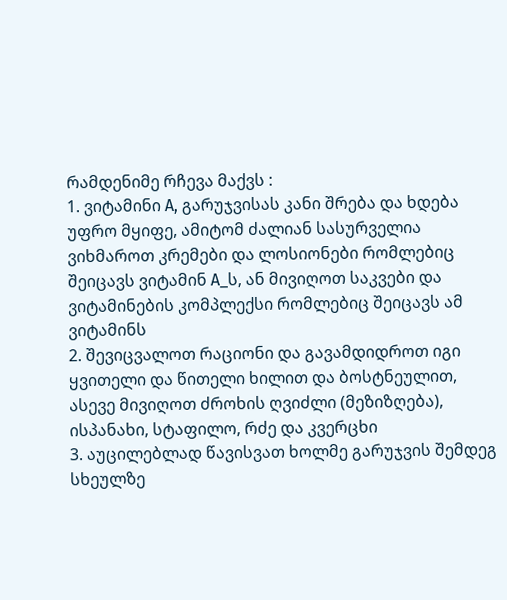რამდენიმე რჩევა მაქვს :
1. ვიტამინი A, გარუჯვისას კანი შრება და ხდება უფრო მყიფე, ამიტომ ძალიან სასურველია ვიხმაროთ კრემები და ლოსიონები რომლებიც შეიცავს ვიტამინ A_ს, ან მივიღოთ საკვები და ვიტამინების კომპლექსი რომლებიც შეიცავს ამ ვიტამინს
2. შევიცვალოთ რაციონი და გავამდიდროთ იგი ყვითელი და წითელი ხილით და ბოსტნეულით, ასევე მივიღოთ ძროხის ღვიძლი (მეზიზღება), ისპანახი, სტაფილო, რძე და კვერცხი
3. აუცილებლად წავისვათ ხოლმე გარუჯვის შემდეგ სხეულზე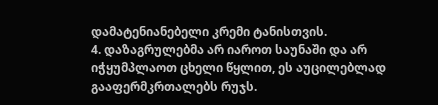დამატენიანებელი კრემი ტანისთვის.
4. დაზაგრულებმა არ იაროთ საუნაში და არ იჭყუმპლაოთ ცხელი წყლით, ეს აუცილებლად გააფერმკრთალებს რუჯს.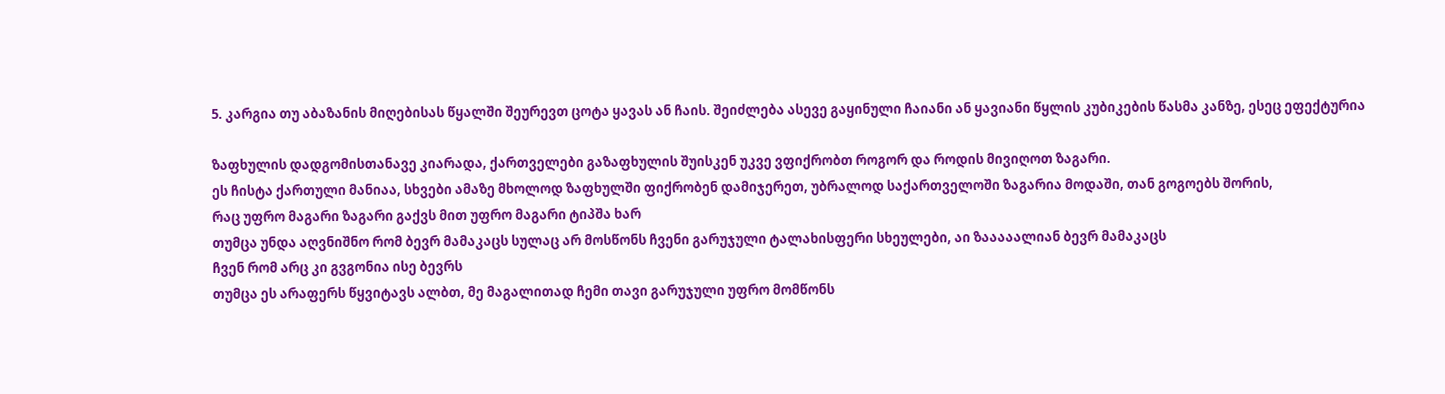5. კარგია თუ აბაზანის მიღებისას წყალში შეურევთ ცოტა ყავას ან ჩაის. შეიძლება ასევე გაყინული ჩაიანი ან ყავიანი წყლის კუბიკების წასმა კანზე, ესეც ეფექტურია

ზაფხულის დადგომისთანავე კიარადა, ქართველები გაზაფხულის შუისკენ უკვე ვფიქრობთ როგორ და როდის მივიღოთ ზაგარი.
ეს ჩისტა ქართული მანიაა, სხვები ამაზე მხოლოდ ზაფხულში ფიქრობენ დამიჯერეთ, უბრალოდ საქართველოში ზაგარია მოდაში, თან გოგოებს შორის,
რაც უფრო მაგარი ზაგარი გაქვს მით უფრო მაგარი ტიპშა ხარ
თუმცა უნდა აღვნიშნო რომ ბევრ მამაკაცს სულაც არ მოსწონს ჩვენი გარუჯული ტალახისფერი სხეულები, აი ზააააალიან ბევრ მამაკაცს
ჩვენ რომ არც კი გვგონია ისე ბევრს
თუმცა ეს არაფერს წყვიტავს ალბთ, მე მაგალითად ჩემი თავი გარუჯული უფრო მომწონს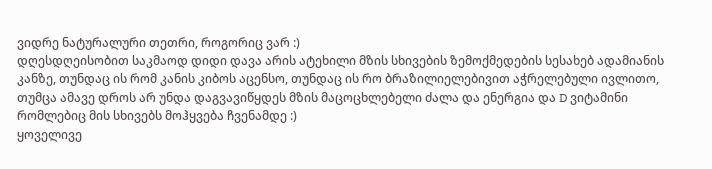ვიდრე ნატურალური თეთრი, როგორიც ვარ :)
დღესდღეისობით საკმაოდ დიდი დავა არის ატეხილი მზის სხივების ზემოქმედების სესახებ ადამიანის კანზე, თუნდაც ის რომ კანის კიბოს აცენსო, თუნდაც ის რო ბრაზილიელებივით აჭრელებული ივლითო, თუმცა ამავე დროს არ უნდა დაგვავიწყდეს მზის მაცოცხლებელი ძალა და ენერგია და D ვიტამინი რომლებიც მის სხივებს მოჰყვება ჩვენამდე :)
ყოველივე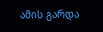ამის გარდა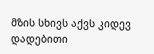მზის სხივს აქვს კიდევ დადებითი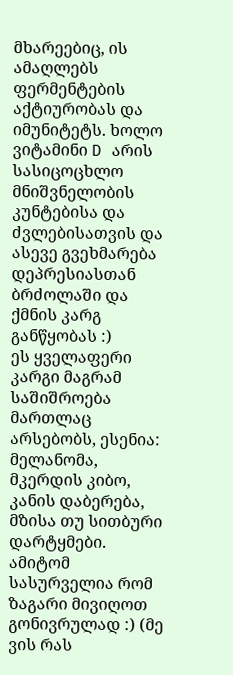მხარეებიც, ის ამაღლებს ფერმენტების აქტიურობას და იმუნიტეტს. ხოლო ვიტამინი D არის სასიცოცხლო მნიშვნელობის კუნტებისა და ძვლებისათვის და ასევე გვეხმარება დეპრესიასთან ბრძოლაში და ქმნის კარგ განწყობას :)
ეს ყველაფერი კარგი მაგრამ საშიშროება მართლაც არსებობს, ესენია: მელანომა, მკერდის კიბო, კანის დაბერება, მზისა თუ სითბური დარტყმები.
ამიტომ სასურველია რომ ზაგარი მივიღოთ გონივრულად :) (მე ვის რას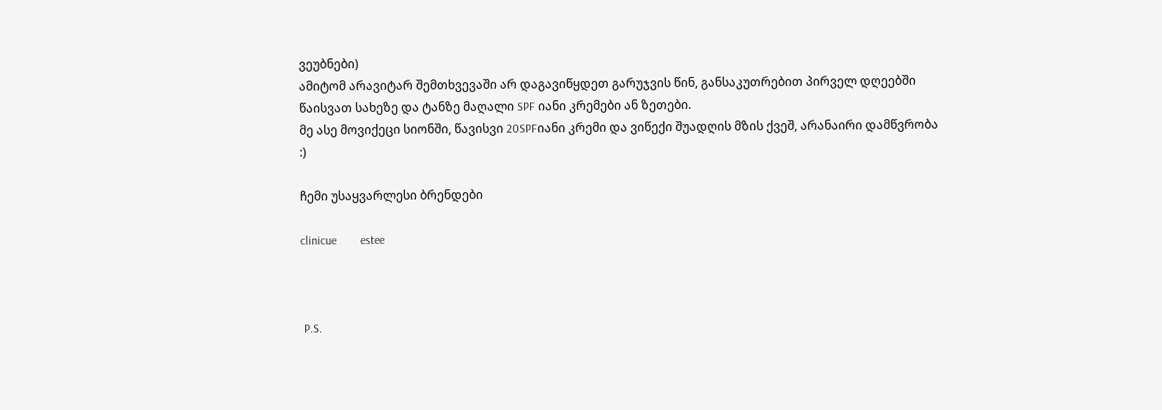ვეუბნები)
ამიტომ არავიტარ შემთხვევაში არ დაგავიწყდეთ გარუჯვის წინ, განსაკუთრებით პირველ დღეებში წაისვათ სახეზე და ტანზე მაღალი SPF იანი კრემები ან ზეთები.
მე ასე მოვიქეცი სიონში, წავისვი 20SPFიანი კრემი და ვიწექი შუადღის მზის ქვეშ, არანაირი დამწვრობა :)

ჩემი უსაყვარლესი ბრენდები

clinicue        estee



 P.S.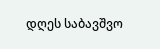დღეს საბავშვო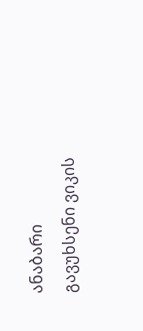ანაბარი გავუხსენი ვიკის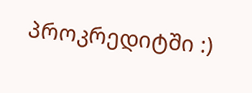პროკრედიტში :)